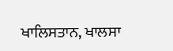ਖਾਲਿਸਤਾਨ, ਖਾਲਸਾ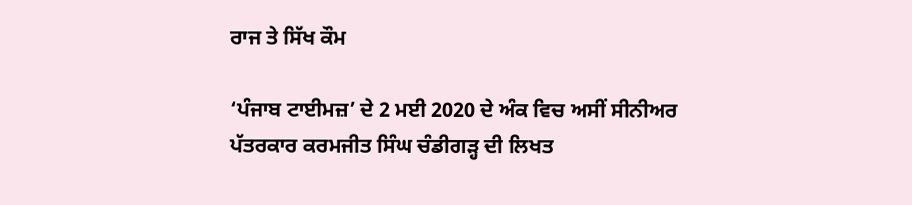ਰਾਜ ਤੇ ਸਿੱਖ ਕੌਮ

‘ਪੰਜਾਬ ਟਾਈਮਜ਼’ ਦੇ 2 ਮਈ 2020 ਦੇ ਅੰਕ ਵਿਚ ਅਸੀਂ ਸੀਨੀਅਰ ਪੱਤਰਕਾਰ ਕਰਮਜੀਤ ਸਿੰਘ ਚੰਡੀਗੜ੍ਹ ਦੀ ਲਿਖਤ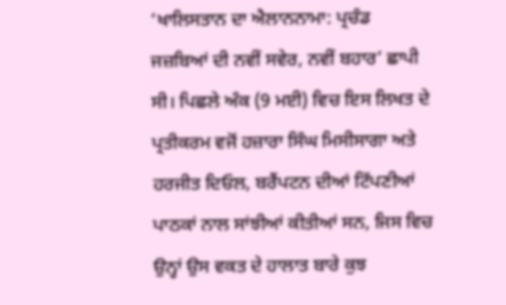‘ਖਾਲਿਸਤਾਨ ਦਾ ਐਲਾਨਨਾਮਾ: ਪ੍ਰਚੰਡ ਜਜ਼ਬਿਆਂ ਦੀ ਨਵੀਂ ਸਵੇਰ, ਨਵੀਂ ਬਹਾਰ’ ਛਾਪੀ ਸੀ। ਪਿਛਲੇ ਅੰਕ (9 ਮਈ) ਵਿਚ ਇਸ ਲਿਖਤ ਦੇ ਪ੍ਰਤੀਕਰਮ ਵਜੋਂ ਹਜ਼ਾਰਾ ਸਿੰਘ ਮਿਸੀਸਾਗਾ ਅਤੇ ਹਰਜੀਤ ਦਿਓਲ, ਬਰੈਂਪਟਨ ਦੀਆਂ ਟਿੱਪਣੀਆਂ ਪਾਠਕਾਂ ਨਾਲ ਸਾਂਝੀਆਂ ਕੀਤੀਆਂ ਸਨ, ਜਿਸ ਵਿਚ ਉਨ੍ਹਾਂ ਉਸ ਵਕਤ ਦੇ ਹਾਲਾਤ ਬਾਰੇ ਕੁਝ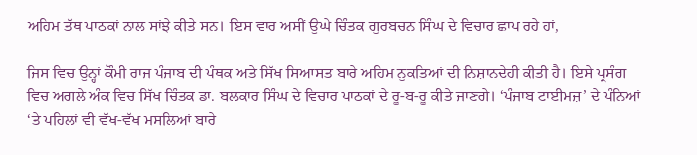ਅਹਿਮ ਤੱਥ ਪਾਠਕਾਂ ਨਾਲ ਸਾਂਝੇ ਕੀਤੇ ਸਨ। ਇਸ ਵਾਰ ਅਸੀਂ ਉਘੇ ਚਿੰਤਕ ਗੁਰਬਚਨ ਸਿੰਘ ਦੇ ਵਿਚਾਰ ਛਾਪ ਰਹੇ ਹਾਂ,

ਜਿਸ ਵਿਚ ਉਨ੍ਹਾਂ ਕੌਮੀ ਰਾਜ ਪੰਜਾਬ ਦੀ ਪੰਥਕ ਅਤੇ ਸਿੱਖ ਸਿਆਸਤ ਬਾਰੇ ਅਹਿਮ ਨੁਕਤਿਆਂ ਦੀ ਨਿਸ਼ਾਨਦੇਹੀ ਕੀਤੀ ਹੈ। ਇਸੇ ਪ੍ਰਸੰਗ ਵਿਚ ਅਗਲੇ ਅੰਕ ਵਿਚ ਸਿੱਖ ਚਿੰਤਕ ਡਾ. ਬਲਕਾਰ ਸਿੰਘ ਦੇ ਵਿਚਾਰ ਪਾਠਕਾਂ ਦੇ ਰੂ-ਬ-ਰੂ ਕੀਤੇ ਜਾਣਗੇ। ‘ਪੰਜਾਬ ਟਾਈਮਜ਼’ ਦੇ ਪੰਨਿਆਂ ‘ਤੇ ਪਹਿਲਾਂ ਵੀ ਵੱਖ-ਵੱਖ ਮਸਲਿਆਂ ਬਾਰੇ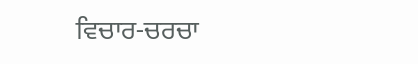ਵਿਚਾਰ-ਚਰਚਾ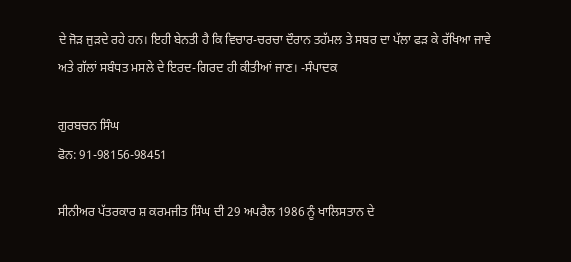ਦੇ ਜੋੜ ਜੁੜਦੇ ਰਹੇ ਹਨ। ਇਹੀ ਬੇਨਤੀ ਹੈ ਕਿ ਵਿਚਾਰ-ਚਰਚਾ ਦੌਰਾਨ ਤਹੱਮਲ ਤੇ ਸਬਰ ਦਾ ਪੱਲਾ ਫੜ ਕੇ ਰੱਖਿਆ ਜਾਵੇ ਅਤੇ ਗੱਲਾਂ ਸਬੰਧਤ ਮਸਲੇ ਦੇ ਇਰਦ-ਗਿਰਦ ਹੀ ਕੀਤੀਆਂ ਜਾਣ। -ਸੰਪਾਦਕ

ਗੁਰਬਚਨ ਸਿੰਘ
ਫੋਨ: 91-98156-98451

ਸੀਨੀਅਰ ਪੱਤਰਕਾਰ ਸ਼ ਕਰਮਜੀਤ ਸਿੰਘ ਦੀ 29 ਅਪਰੈਲ 1986 ਨੂੰ ਖਾਲਿਸਤਾਨ ਦੇ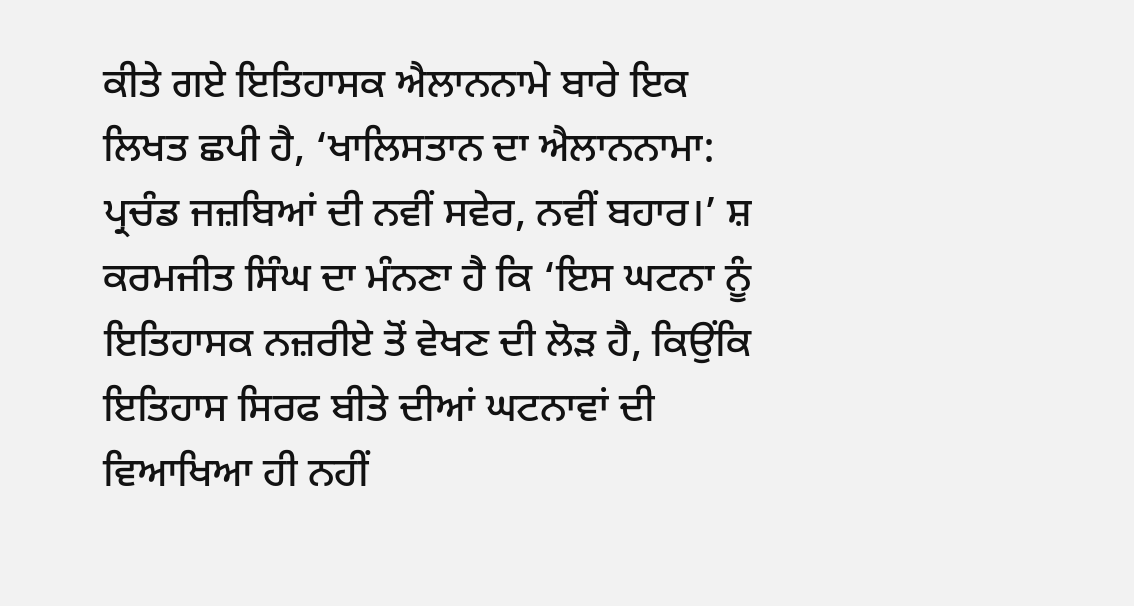ਕੀਤੇ ਗਏ ਇਤਿਹਾਸਕ ਐਲਾਨਨਾਮੇ ਬਾਰੇ ਇਕ ਲਿਖਤ ਛਪੀ ਹੈ, ‘ਖਾਲਿਸਤਾਨ ਦਾ ਐਲਾਨਨਾਮਾ: ਪ੍ਰਚੰਡ ਜਜ਼ਬਿਆਂ ਦੀ ਨਵੀਂ ਸਵੇਰ, ਨਵੀਂ ਬਹਾਰ।’ ਸ਼ ਕਰਮਜੀਤ ਸਿੰਘ ਦਾ ਮੰਨਣਾ ਹੈ ਕਿ ‘ਇਸ ਘਟਨਾ ਨੂੰ ਇਤਿਹਾਸਕ ਨਜ਼ਰੀਏ ਤੋਂ ਵੇਖਣ ਦੀ ਲੋੜ ਹੈ, ਕਿਉਂਕਿ ਇਤਿਹਾਸ ਸਿਰਫ ਬੀਤੇ ਦੀਆਂ ਘਟਨਾਵਾਂ ਦੀ ਵਿਆਖਿਆ ਹੀ ਨਹੀਂ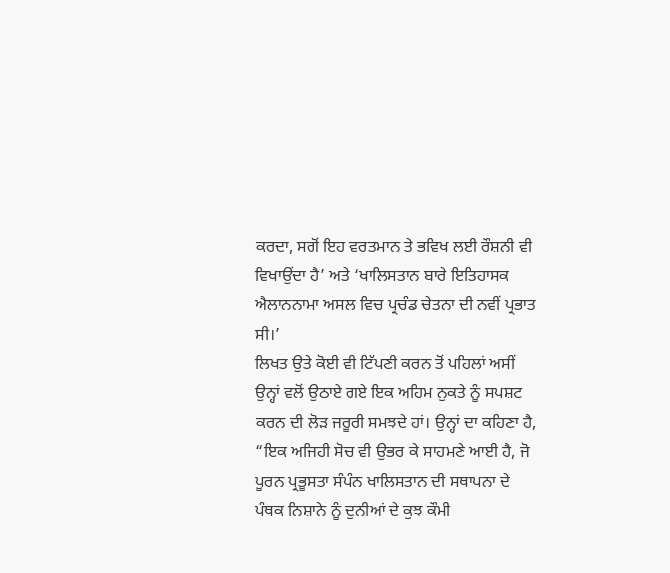ਕਰਦਾ, ਸਗੋਂ ਇਹ ਵਰਤਮਾਨ ਤੇ ਭਵਿਖ ਲਈ ਰੌਸ਼ਨੀ ਵੀ ਵਿਖਾਉਂਦਾ ਹੈ’ ਅਤੇ ‘ਖਾਲਿਸਤਾਨ ਬਾਰੇ ਇਤਿਹਾਸਕ ਐਲਾਨਨਾਮਾ ਅਸਲ ਵਿਚ ਪ੍ਰਚੰਡ ਚੇਤਨਾ ਦੀ ਨਵੀਂ ਪ੍ਰਭਾਤ ਸੀ।’
ਲਿਖਤ ਉਤੇ ਕੋਈ ਵੀ ਟਿੱਪਣੀ ਕਰਨ ਤੋਂ ਪਹਿਲਾਂ ਅਸੀਂ ਉਨ੍ਹਾਂ ਵਲੋਂ ਉਠਾਏ ਗਏ ਇਕ ਅਹਿਮ ਨੁਕਤੇ ਨੂੰ ਸਪਸ਼ਟ ਕਰਨ ਦੀ ਲੋੜ ਜਰੂਰੀ ਸਮਝਦੇ ਹਾਂ। ਉਨ੍ਹਾਂ ਦਾ ਕਹਿਣਾ ਹੈ, “ਇਕ ਅਜਿਹੀ ਸੋਚ ਵੀ ਉਭਰ ਕੇ ਸਾਹਮਣੇ ਆਈ ਹੈ, ਜੋ ਪੂਰਨ ਪ੍ਰਭੂਸਤਾ ਸੰਪੰਨ ਖਾਲਿਸਤਾਨ ਦੀ ਸਥਾਪਨਾ ਦੇ ਪੰਥਕ ਨਿਸ਼ਾਨੇ ਨੂੰ ਦੁਨੀਆਂ ਦੇ ਕੁਝ ਕੌਮੀ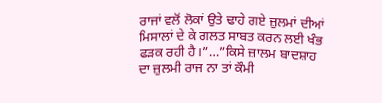ਰਾਜਾਂ ਵਲੋਂ ਲੋਕਾਂ ਉਤੇ ਢਾਹੇ ਗਏ ਜ਼ੁਲਮਾਂ ਦੀਆਂ ਮਿਸਾਲਾਂ ਦੇ ਕੇ ਗਲਤ ਸਾਬਤ ਕਰਨ ਲਈ ਖੰਭ ਫੜਕ ਰਹੀ ਹੈ।”…”ਕਿਸੇ ਜ਼ਾਲਮ ਬਾਦਸ਼ਾਹ ਦਾ ਜ਼ੁਲਮੀ ਰਾਜ ਨਾ ਤਾਂ ਕੌਮੀ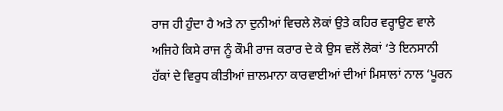ਰਾਜ ਹੀ ਹੁੰਦਾ ਹੈ ਅਤੇ ਨਾ ਦੁਨੀਆਂ ਵਿਚਲੇ ਲੋਕਾਂ ਉਤੇ ਕਹਿਰ ਵਰ੍ਹਾਉਣ ਵਾਲੇ ਅਜਿਹੇ ਕਿਸੇ ਰਾਜ ਨੂੰ ਕੌਮੀ ਰਾਜ ਕਰਾਰ ਦੇ ਕੇ ਉਸ ਵਲੋਂ ਲੋਕਾਂ ‘ਤੇ ਇਨਸਾਨੀ ਹੱਕਾਂ ਦੇ ਵਿਰੁਧ ਕੀਤੀਆਂ ਜ਼ਾਲਮਾਨਾ ਕਾਰਵਾਈਆਂ ਦੀਆਂ ਮਿਸਾਲਾਂ ਨਾਲ ‘ਪੂਰਨ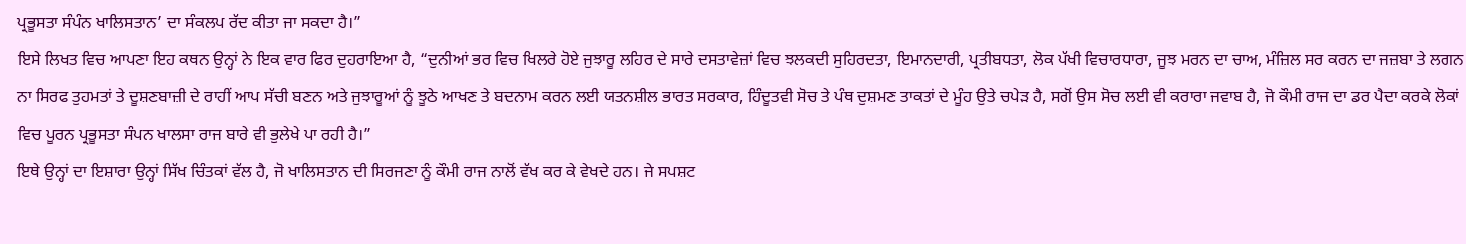ਪ੍ਰਭੂਸਤਾ ਸੰਪੰਨ ਖਾਲਿਸਤਾਨ’ ਦਾ ਸੰਕਲਪ ਰੱਦ ਕੀਤਾ ਜਾ ਸਕਦਾ ਹੈ।”
ਇਸੇ ਲਿਖਤ ਵਿਚ ਆਪਣਾ ਇਹ ਕਥਨ ਉਨ੍ਹਾਂ ਨੇ ਇਕ ਵਾਰ ਫਿਰ ਦੁਹਰਾਇਆ ਹੈ, “ਦੁਨੀਆਂ ਭਰ ਵਿਚ ਖਿਲਰੇ ਹੋਏ ਜੁਝਾਰੂ ਲਹਿਰ ਦੇ ਸਾਰੇ ਦਸਤਾਵੇਜ਼ਾਂ ਵਿਚ ਝਲਕਦੀ ਸੁਹਿਰਦਤਾ, ਇਮਾਨਦਾਰੀ, ਪ੍ਰਤੀਬਧਤਾ, ਲੋਕ ਪੱਖੀ ਵਿਚਾਰਧਾਰਾ, ਜੂਝ ਮਰਨ ਦਾ ਚਾਅ, ਮੰਜ਼ਿਲ ਸਰ ਕਰਨ ਦਾ ਜਜ਼ਬਾ ਤੇ ਲਗਨ ਨਾ ਸਿਰਫ ਤੁਹਮਤਾਂ ਤੇ ਦੂਸ਼ਣਬਾਜ਼ੀ ਦੇ ਰਾਹੀਂ ਆਪ ਸੱਚੀ ਬਣਨ ਅਤੇ ਜੁਝਾਰੂਆਂ ਨੂੰ ਝੂਠੇ ਆਖਣ ਤੇ ਬਦਨਾਮ ਕਰਨ ਲਈ ਯਤਨਸ਼ੀਲ ਭਾਰਤ ਸਰਕਾਰ, ਹਿੰਦੂਤਵੀ ਸੋਚ ਤੇ ਪੰਥ ਦੁਸ਼ਮਣ ਤਾਕਤਾਂ ਦੇ ਮੂੰਹ ਉਤੇ ਚਪੇੜ ਹੈ, ਸਗੋਂ ਉਸ ਸੋਚ ਲਈ ਵੀ ਕਰਾਰਾ ਜਵਾਬ ਹੈ, ਜੋ ਕੌਮੀ ਰਾਜ ਦਾ ਡਰ ਪੈਦਾ ਕਰਕੇ ਲੋਕਾਂ ਵਿਚ ਪੂਰਨ ਪ੍ਰਭੂਸਤਾ ਸੰਪਨ ਖਾਲਸਾ ਰਾਜ ਬਾਰੇ ਵੀ ਭੁਲੇਖੇ ਪਾ ਰਹੀ ਹੈ।”
ਇਥੇ ਉਨ੍ਹਾਂ ਦਾ ਇਸ਼ਾਰਾ ਉਨ੍ਹਾਂ ਸਿੱਖ ਚਿੰਤਕਾਂ ਵੱਲ ਹੈ, ਜੋ ਖਾਲਿਸਤਾਨ ਦੀ ਸਿਰਜਣਾ ਨੂੰ ਕੌਮੀ ਰਾਜ ਨਾਲੋਂ ਵੱਖ ਕਰ ਕੇ ਵੇਖਦੇ ਹਨ। ਜੇ ਸਪਸ਼ਟ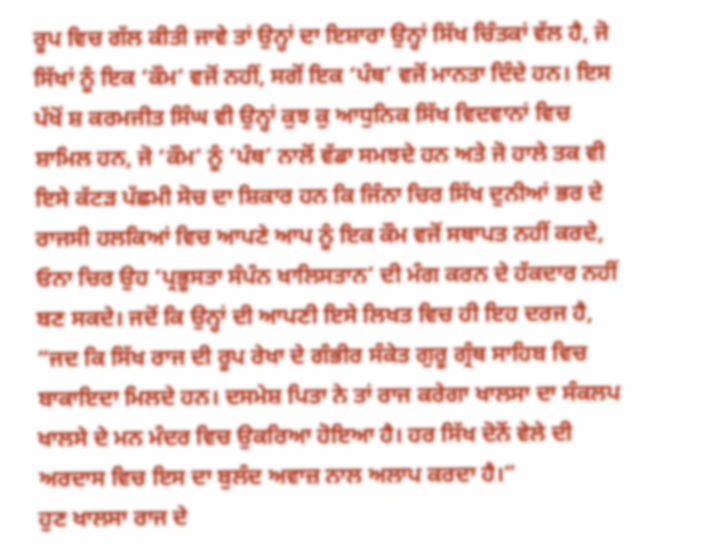ਰੂਪ ਵਿਚ ਗੱਲ ਕੀਤੀ ਜਾਵੇ ਤਾਂ ਉਨ੍ਹਾਂ ਦਾ ਇਸ਼ਾਰਾ ਉਨ੍ਹਾਂ ਸਿੱਖ ਚਿੰਤਕਾਂ ਵੱਲ ਹੈ, ਜੋ ਸਿੱਖਾਂ ਨੂੰ ਇਕ ‘ਕੌਮ’ ਵਜੋਂ ਨਹੀਂ, ਸਗੋਂ ਇਕ ‘ਪੰਥ’ ਵਜੋਂ ਮਾਨਤਾ ਦਿੰਦੇ ਹਨ। ਇਸ ਪੱਖੋਂ ਸ਼ ਕਰਮਜੀਤ ਸਿੰਘ ਵੀ ਉਨ੍ਹਾਂ ਕੁਝ ਕੁ ਆਧੁਨਿਕ ਸਿੱਖ ਵਿਦਵਾਨਾਂ ਵਿਚ ਸ਼ਾਮਿਲ ਹਨ, ਜੋ ‘ਕੌਮ’ ਨੂੰ ‘ਪੰਥ’ ਨਾਲੋਂ ਵੱਡਾ ਸਮਝਦੇ ਹਨ ਅਤੇ ਜੋ ਹਾਲੇ ਤਕ ਵੀ ਇਸੇ ਕੱਟੜ ਪੱਛਮੀ ਸੋਚ ਦਾ ਸ਼ਿਕਾਰ ਹਨ ਕਿ ਜਿੰਨਾ ਚਿਰ ਸਿੱਖ ਦੁਨੀਆਂ ਭਰ ਦੇ ਰਾਜਸੀ ਹਲਕਿਆਂ ਵਿਚ ਆਪਣੇ ਆਪ ਨੂੰ ਇਕ ਕੌਮ ਵਜੋਂ ਸਥਾਪਤ ਨਹੀਂ ਕਰਦੇ, ਓਨਾ ਚਿਰ ਉਹ ‘ਪ੍ਰਭੂਸਤਾ ਸੰਪੰਨ ਖਾਲਿਸਤਾਨ’ ਦੀ ਮੰਗ ਕਰਨ ਦੇ ਹੱਕਦਾਰ ਨਹੀਂ ਬਣ ਸਕਦੇ। ਜਦੋਂ ਕਿ ਉਨ੍ਹਾਂ ਦੀ ਆਪਣੀ ਇਸੇ ਲਿਖਤ ਵਿਚ ਹੀ ਇਹ ਦਰਜ ਹੈ, “ਜਦ ਕਿ ਸਿੱਖ ਰਾਜ ਦੀ ਰੂਪ ਰੇਖਾ ਦੇ ਗੰਭੀਰ ਸੰਕੇਤ ਗੁਰੂ ਗ੍ਰੰਥ ਸਾਹਿਬ ਵਿਚ ਬਾਕਾਇਦਾ ਮਿਲਦੇ ਹਨ। ਦਸਮੇਸ਼ ਪਿਤਾ ਨੇ ਤਾਂ ਰਾਜ ਕਰੇਗਾ ਖਾਲਸਾ ਦਾ ਸੰਕਲਪ ਖਾਲਸੇ ਦੇ ਮਨ ਮੰਦਰ ਵਿਚ ਉਕਰਿਆ ਹੋਇਆ ਹੈ। ਹਰ ਸਿੱਖ ਦੋਨੋਂ ਵੇਲੇ ਦੀ ਅਰਦਾਸ ਵਿਚ ਇਸ ਦਾ ਬੁਲੰਦ ਅਵਾਜ਼ ਨਾਲ ਅਲਾਪ ਕਰਦਾ ਹੈ।”
ਹੁਣ ਖਾਲਸਾ ਰਾਜ ਦੇ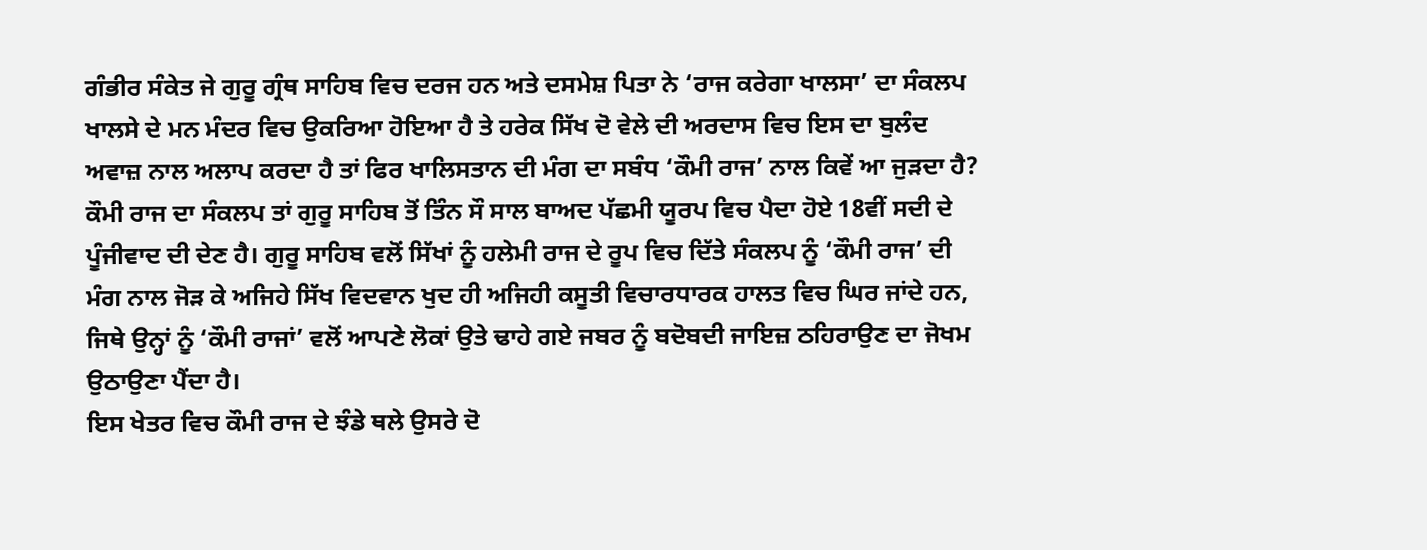ਗੰਭੀਰ ਸੰਕੇਤ ਜੇ ਗੁਰੂ ਗ੍ਰੰਥ ਸਾਹਿਬ ਵਿਚ ਦਰਜ ਹਨ ਅਤੇ ਦਸਮੇਸ਼ ਪਿਤਾ ਨੇ ‘ਰਾਜ ਕਰੇਗਾ ਖਾਲਸਾ’ ਦਾ ਸੰਕਲਪ ਖਾਲਸੇ ਦੇ ਮਨ ਮੰਦਰ ਵਿਚ ਉਕਰਿਆ ਹੋਇਆ ਹੈ ਤੇ ਹਰੇਕ ਸਿੱਖ ਦੋ ਵੇਲੇ ਦੀ ਅਰਦਾਸ ਵਿਚ ਇਸ ਦਾ ਬੁਲੰਦ ਅਵਾਜ਼ ਨਾਲ ਅਲਾਪ ਕਰਦਾ ਹੈ ਤਾਂ ਫਿਰ ਖਾਲਿਸਤਾਨ ਦੀ ਮੰਗ ਦਾ ਸਬੰਧ ‘ਕੌਮੀ ਰਾਜ’ ਨਾਲ ਕਿਵੇਂ ਆ ਜੁੜਦਾ ਹੈ? ਕੌਮੀ ਰਾਜ ਦਾ ਸੰਕਲਪ ਤਾਂ ਗੁਰੂ ਸਾਹਿਬ ਤੋਂ ਤਿੰਨ ਸੌ ਸਾਲ ਬਾਅਦ ਪੱਛਮੀ ਯੂਰਪ ਵਿਚ ਪੈਦਾ ਹੋਏ 18ਵੀਂ ਸਦੀ ਦੇ ਪੂੰਜੀਵਾਦ ਦੀ ਦੇਣ ਹੈ। ਗੁਰੂ ਸਾਹਿਬ ਵਲੋਂ ਸਿੱਖਾਂ ਨੂੰ ਹਲੇਮੀ ਰਾਜ ਦੇ ਰੂਪ ਵਿਚ ਦਿੱਤੇ ਸੰਕਲਪ ਨੂੰ ‘ਕੌਮੀ ਰਾਜ’ ਦੀ ਮੰਗ ਨਾਲ ਜੋੜ ਕੇ ਅਜਿਹੇ ਸਿੱਖ ਵਿਦਵਾਨ ਖੁਦ ਹੀ ਅਜਿਹੀ ਕਸੂਤੀ ਵਿਚਾਰਧਾਰਕ ਹਾਲਤ ਵਿਚ ਘਿਰ ਜਾਂਦੇ ਹਨ, ਜਿਥੇ ਉਨ੍ਹਾਂ ਨੂੰ ‘ਕੌਮੀ ਰਾਜਾਂ’ ਵਲੋਂ ਆਪਣੇ ਲੋਕਾਂ ਉਤੇ ਢਾਹੇ ਗਏ ਜਬਰ ਨੂੰ ਬਦੋਬਦੀ ਜਾਇਜ਼ ਠਹਿਰਾਉਣ ਦਾ ਜੋਖਮ ਉਠਾਉਣਾ ਪੈਂਦਾ ਹੈ।
ਇਸ ਖੇਤਰ ਵਿਚ ਕੌਮੀ ਰਾਜ ਦੇ ਝੰਡੇ ਥਲੇ ਉਸਰੇ ਦੋ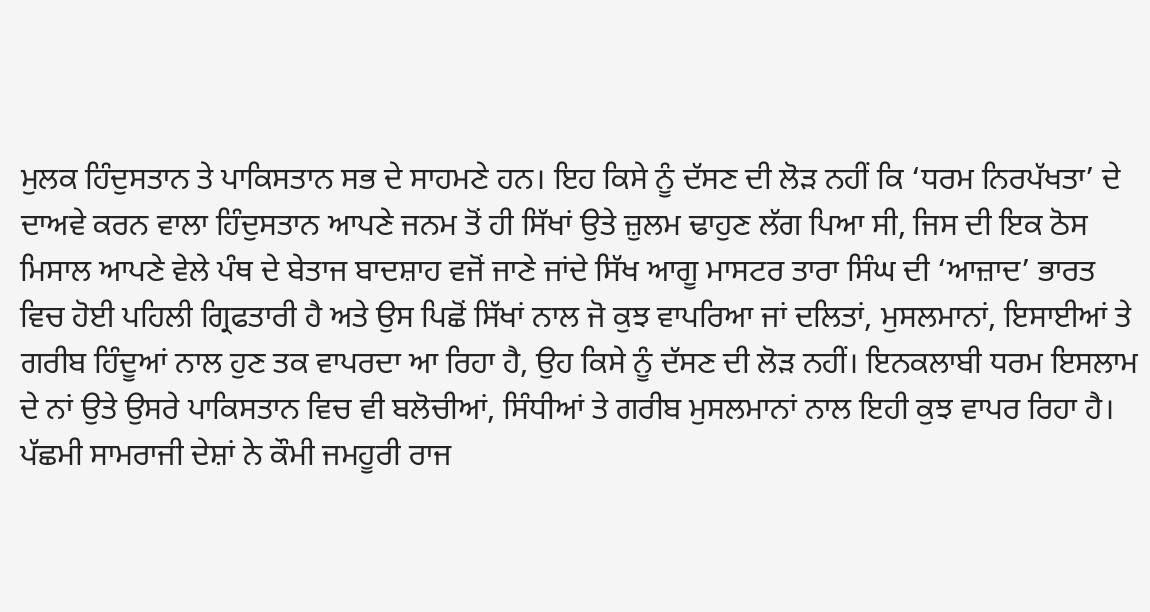ਮੁਲਕ ਹਿੰਦੁਸਤਾਨ ਤੇ ਪਾਕਿਸਤਾਨ ਸਭ ਦੇ ਸਾਹਮਣੇ ਹਨ। ਇਹ ਕਿਸੇ ਨੂੰ ਦੱਸਣ ਦੀ ਲੋੜ ਨਹੀਂ ਕਿ ‘ਧਰਮ ਨਿਰਪੱਖਤਾ’ ਦੇ ਦਾਅਵੇ ਕਰਨ ਵਾਲਾ ਹਿੰਦੁਸਤਾਨ ਆਪਣੇ ਜਨਮ ਤੋਂ ਹੀ ਸਿੱਖਾਂ ਉਤੇ ਜ਼ੁਲਮ ਢਾਹੁਣ ਲੱਗ ਪਿਆ ਸੀ, ਜਿਸ ਦੀ ਇਕ ਠੋਸ ਮਿਸਾਲ ਆਪਣੇ ਵੇਲੇ ਪੰਥ ਦੇ ਬੇਤਾਜ ਬਾਦਸ਼ਾਹ ਵਜੋਂ ਜਾਣੇ ਜਾਂਦੇ ਸਿੱਖ ਆਗੂ ਮਾਸਟਰ ਤਾਰਾ ਸਿੰਘ ਦੀ ‘ਆਜ਼ਾਦ’ ਭਾਰਤ ਵਿਚ ਹੋਈ ਪਹਿਲੀ ਗ੍ਰਿਫਤਾਰੀ ਹੈ ਅਤੇ ਉਸ ਪਿਛੋਂ ਸਿੱਖਾਂ ਨਾਲ ਜੋ ਕੁਝ ਵਾਪਰਿਆ ਜਾਂ ਦਲਿਤਾਂ, ਮੁਸਲਮਾਨਾਂ, ਇਸਾਈਆਂ ਤੇ ਗਰੀਬ ਹਿੰਦੂਆਂ ਨਾਲ ਹੁਣ ਤਕ ਵਾਪਰਦਾ ਆ ਰਿਹਾ ਹੈ, ਉਹ ਕਿਸੇ ਨੂੰ ਦੱਸਣ ਦੀ ਲੋੜ ਨਹੀਂ। ਇਨਕਲਾਬੀ ਧਰਮ ਇਸਲਾਮ ਦੇ ਨਾਂ ਉਤੇ ਉਸਰੇ ਪਾਕਿਸਤਾਨ ਵਿਚ ਵੀ ਬਲੋਚੀਆਂ, ਸਿੰਧੀਆਂ ਤੇ ਗਰੀਬ ਮੁਸਲਮਾਨਾਂ ਨਾਲ ਇਹੀ ਕੁਝ ਵਾਪਰ ਰਿਹਾ ਹੈ। ਪੱਛਮੀ ਸਾਮਰਾਜੀ ਦੇਸ਼ਾਂ ਨੇ ਕੌਮੀ ਜਮਹੂਰੀ ਰਾਜ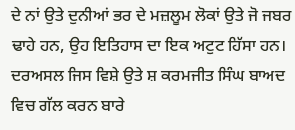ਦੇ ਨਾਂ ਉਤੇ ਦੁਨੀਆਂ ਭਰ ਦੇ ਮਜ਼ਲੂਮ ਲੋਕਾਂ ਉਤੇ ਜੋ ਜਬਰ ਢਾਹੇ ਹਨ, ਉਹ ਇਤਿਹਾਸ ਦਾ ਇਕ ਅਟੁਟ ਹਿੱਸਾ ਹਨ।
ਦਰਅਸਲ ਜਿਸ ਵਿਸ਼ੇ ਉਤੇ ਸ਼ ਕਰਮਜੀਤ ਸਿੰਘ ਬਾਅਦ ਵਿਚ ਗੱਲ ਕਰਨ ਬਾਰੇ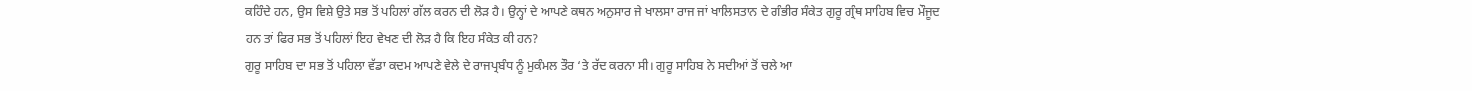ਕਹਿੰਦੇ ਹਨ, ਉਸ ਵਿਸ਼ੇ ਉਤੇ ਸਭ ਤੋਂ ਪਹਿਲਾਂ ਗੱਲ ਕਰਨ ਦੀ ਲੋੜ ਹੈ। ਉਨ੍ਹਾਂ ਦੇ ਆਪਣੇ ਕਥਨ ਅਨੁਸਾਰ ਜੇ ਖਾਲਸਾ ਰਾਜ ਜਾਂ ਖਾਲਿਸਤਾਨ ਦੇ ਗੰਭੀਰ ਸੰਕੇਤ ਗੁਰੂ ਗ੍ਰੰਥ ਸਾਹਿਬ ਵਿਚ ਮੌਜੂਦ ਹਨ ਤਾਂ ਫਿਰ ਸਭ ਤੋਂ ਪਹਿਲਾਂ ਇਹ ਵੇਖਣ ਦੀ ਲੋੜ ਹੈ ਕਿ ਇਹ ਸੰਕੇਤ ਕੀ ਹਨ?
ਗੁਰੂ ਸਾਹਿਬ ਦਾ ਸਭ ਤੋਂ ਪਹਿਲਾ ਵੱਡਾ ਕਦਮ ਆਪਣੇ ਵੇਲੇ ਦੇ ਰਾਜਪ੍ਰਬੰਧ ਨੂੰ ਮੁਕੰਮਲ ਤੌਰ ‘ਤੇ ਰੱਦ ਕਰਨਾ ਸੀ। ਗੁਰੂ ਸਾਹਿਬ ਨੇ ਸਦੀਆਂ ਤੋਂ ਚਲੇ ਆ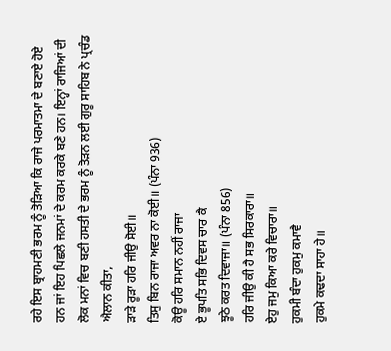ਰਹੇ ਇਸ ਬ੍ਰਾਹਮਣੀ ਭਰਮ ਨੂੰ ਤੋੜਿਆ ਕਿ ਰਾਜੇ ਪਰਮਾਤਮਾ ਦੇ ਬਣਾਏ ਹੋਏ ਹਨ ਜਾਂ ਇਹ ਪਿਛਲੇ ਜਨਮਾਂ ਦੇ ਕਰਮ ਕਰਕੇ ਬਣੇ ਹਨ। ਇਨ੍ਹਾਂ ਰਾਜਿਆਂ ਦੀ ਲੋਕ ਮਨਾਂ ਵਿਚ ਬਣੀ ਹਸਤੀ ਦੇ ਭਰਮ ਨੂੰ ਤੋੜਨ ਲਈ ਗੁਰੂ ਸਾਹਿਬ ਨੇ ਪ੍ਰਚੰਡ ਐਲਾਨ ਕੀਤਾ,
ੜਾੜੇ ਰੂੜਾ ਹਰਿ ਜੀਉ ਸੋਈ॥
ਤਿਸੁ ਬਿਨ ਰਾਜਾ ਅਵਰ ਨਾ ਕੋਈ॥ (ਪੰਨਾ 936)
ਕੋਊ ਹਰਿ ਸਮਾਨ ਨਹੀਂ ਰਾਜਾ
ਏ ਭੂਪਤਿ ਸਭਿ ਦਿਵਸ ਚਾਰ ਕੈ
ਝੂਠੇ ਕਰਤ ਦਿਵਾਜਾ॥ (ਪੰਨਾ 856)
ਹਰਿ ਜੀਉ ਕੀ ਹੈ ਸਭ ਸਿਰਕਾਰਾ॥
ਏਹੁ ਜਮੁ ਕਿਆ ਕਰੇ ਵਿਚਾਰਾ॥
ਹੁਕਮੀ ਬੰਦਾ ਹੁਕਮੁ ਕਮਾਵੈ
ਹੁਕਮੇ ਕਢਦਾ ਸਾਹਾ ਹੇ॥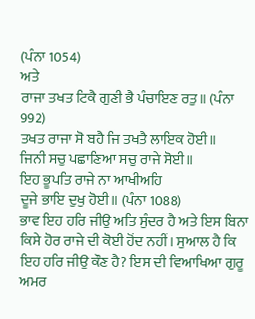(ਪੰਨਾ 1054)
ਅਤੇ
ਰਾਜਾ ਤਖਤ ਟਿਕੈ ਗੁਣੀ ਭੈ ਪੰਚਾਇਣ ਰਤੁ॥ (ਪੰਨਾ 992)
ਤਖਤ ਰਾਜਾ ਸੋ ਬਹੈ ਜਿ ਤਖਤੈ ਲਾਇਕ ਹੋਈ॥
ਜਿਨੀ ਸਚੁ ਪਛਾਣਿਆ ਸਚੁ ਰਾਜੇ ਸੋਈ॥
ਇਹ ਭੂਪਤਿ ਰਾਜੇ ਨਾ ਆਖੀਅਹਿ
ਦੂਜੇ ਭਾਇ ਦੁਖੁ ਹੋਈ॥ (ਪੰਨਾ 1088)
ਭਾਵ ਇਹ ਹਰਿ ਜੀਉ ਅਤਿ ਸੁੰਦਰ ਹੈ ਅਤੇ ਇਸ ਬਿਨਾ ਕਿਸੇ ਹੋਰ ਰਾਜੇ ਦੀ ਕੋਈ ਹੋਂਦ ਨਹੀਂ। ਸੁਆਲ ਹੈ ਕਿ ਇਹ ਹਰਿ ਜੀਉ ਕੌਣ ਹੈ? ਇਸ ਦੀ ਵਿਆਖਿਆ ਗੁਰੂ ਅਮਰ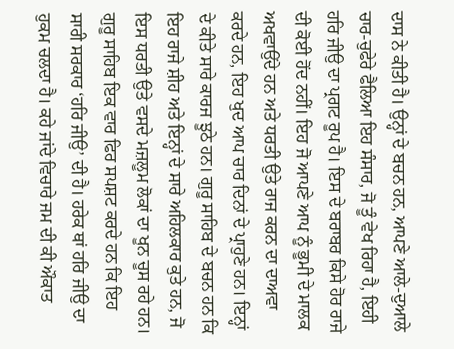ਦਾਸ ਨੇ ਕੀਤੀ ਹੈ। ਉਨ੍ਹਾਂ ਦੇ ਬਚਨ ਹਨ, ਆਪਣੇ ਆਲੇ-ਦੁਆਲੇ ਚਾਰ-ਚੁਫੇਰੇ ਫੈਲਿਆ ਇਹ ਸੰਸਾਰ, ਜੋ ਤੂੰ ਵੇਖ ਰਿਹਾ ਹੈ, ਇਹੀ ਹਰਿ ਜੀਉ ਦਾ ਪ੍ਰਗਟ ਰੂਪ ਹੈ। ਇਸ ਦੇ ਬਰਾਬਰ ਕਿਸੇ ਹੋਰ ਰਾਜੇ ਦੀ ਕੋਈ ਹੋਂਦ ਨਹੀਂ। ਇਹ ਜੋ ਆਪਣੇ ਆਪ ਨੂੰ ਭੂਮੀ ਦੇ ਮਾਲਕ ਅਖਵਾਉਂਦੇ ਹਨ ਅਤੇ ਧਰਤੀ ਉਤੇ ਰਾਜ ਕਰਨ ਦਾ ਦਾਅਵਾ ਕਰਦੇ ਹਨ, ਇਹ ਖੁਦ ਆਪ ਚਾਰ ਦਿਨਾਂ ਦੇ ਪ੍ਰਾਹੁਣੇ ਹਨ। ਇਨ੍ਹਾਂ ਦੇ ਕੀਤੇ ਸਾਰੇ ਕਾਰਜ ਝੂਠੇ ਹਨ। ਗੁਰੂ ਸਾਹਿਬ ਦੇ ਬਚਨ ਹਨ ਕਿ ਇਹ ਰਾਜੇ ਸ਼ੀਹ ਅਤੇ ਇਨ੍ਹਾਂ ਦੇ ਸਾਰੇ ਅਹਿਲਕਾਰ ਕੁਤੇ ਹਨ, ਜੋ ਇਸ ਧਰਤੀ ਉਤੇ ਵਸਦੇ ਮਜ਼ਲੂਮ ਲੋਕਾਂ ਦਾ ਖੂਨ ਚੂਸ ਰਹੇ ਹਨ।
ਗੁਰੂ ਸਾਹਿਬ ਇਕ ਵਾਰ ਫਿਰ ਸਪਸ਼ਟ ਕਰਦੇ ਹਨ ਕਿ ਇਹ ਸਾਰੀ ਸਰਕਾਰ ‘ਹਰਿ ਜੀਉ’ ਦੀ ਹੈ। ਹਰੇਕ ਥਾਂ ਹਰਿ ਜੀਉ ਦਾ ਹੁਕਮ ਚਲਦਾ ਹੈ। ਕਹੇ ਜਾਂਦੇ ਵਿਚਾਰੇ ਜਮ ਦੀ ਕੀ ਔਕਾਤ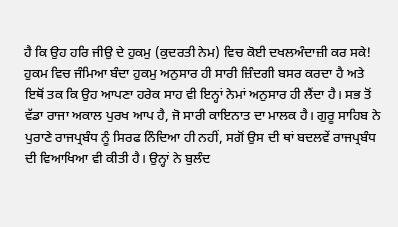ਹੈ ਕਿ ਉਹ ਹਰਿ ਜੀਉ ਦੇ ਹੁਕਮੁ (ਕੁਦਰਤੀ ਨੇਮ) ਵਿਚ ਕੋਈ ਦਖਲਅੰਦਾਜ਼ੀ ਕਰ ਸਕੇ! ਹੁਕਮ ਵਿਚ ਜੰਮਿਆ ਬੰਦਾ ਹੁਕਮੁ ਅਨੁਸਾਰ ਹੀ ਸਾਰੀ ਜ਼ਿੰਦਗੀ ਬਸਰ ਕਰਦਾ ਹੈ ਅਤੇ ਇਥੋਂ ਤਕ ਕਿ ਉਹ ਆਪਣਾ ਹਰੇਕ ਸਾਹ ਵੀ ਇਨ੍ਹਾਂ ਨੇਮਾਂ ਅਨੁਸਾਰ ਹੀ ਲੈਂਦਾ ਹੈ। ਸਭ ਤੋਂ ਵੱਡਾ ਰਾਜਾ ਅਕਾਲ ਪੁਰਖ ਆਪ ਹੈ, ਜੋ ਸਾਰੀ ਕਾਇਨਾਤ ਦਾ ਮਾਲਕ ਹੈ। ਗੁਰੂ ਸਾਹਿਬ ਨੇ ਪੁਰਾਣੇ ਰਾਜਪ੍ਰਬੰਧ ਨੂੰ ਸਿਰਫ ਨਿੰਦਿਆ ਹੀ ਨਹੀਂ, ਸਗੋਂ ਉਸ ਦੀ ਥਾਂ ਬਦਲਵੇਂ ਰਾਜਪ੍ਰਬੰਧ ਦੀ ਵਿਆਖਿਆ ਵੀ ਕੀਤੀ ਹੈ। ਉਨ੍ਹਾਂ ਨੇ ਬੁਲੰਦ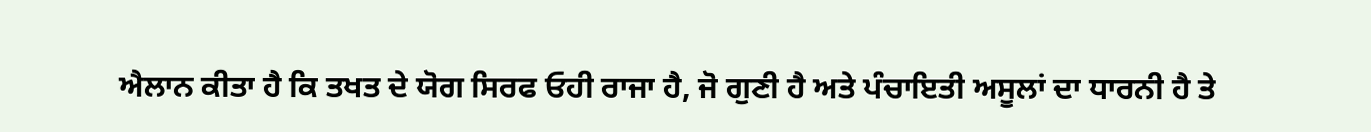ਐਲਾਨ ਕੀਤਾ ਹੈ ਕਿ ਤਖਤ ਦੇ ਯੋਗ ਸਿਰਫ ਓਹੀ ਰਾਜਾ ਹੈ, ਜੋ ਗੁਣੀ ਹੈ ਅਤੇ ਪੰਚਾਇਤੀ ਅਸੂਲਾਂ ਦਾ ਧਾਰਨੀ ਹੈ ਤੇ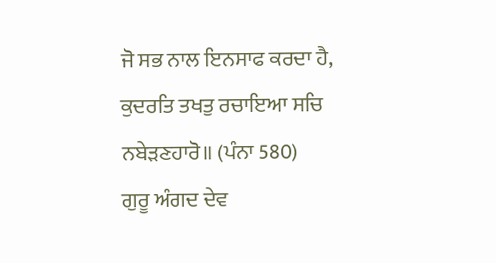ਜੋ ਸਭ ਨਾਲ ਇਨਸਾਫ ਕਰਦਾ ਹੈ,
ਕੁਦਰਤਿ ਤਖਤੁ ਰਚਾਇਆ ਸਚਿ ਨਬੇੜਣਹਾਰੋ॥ (ਪੰਨਾ 580)
ਗੁਰੂ ਅੰਗਦ ਦੇਵ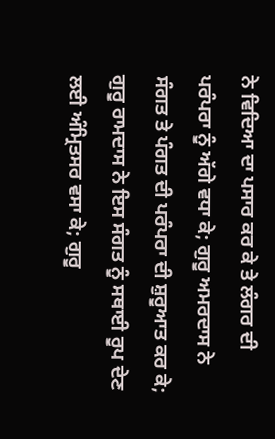ਨੇ ਵਿਦਿਆ ਦਾ ਪਸਾਰ ਕਰ ਕੇ ਤੇ ਲੰਗਰ ਦੀ ਪਰੰਪਰਾ ਨੂੰ ਅੱਗੇ ਵਧਾ ਕੇ; ਗੁਰੂ ਅਮਰਦਾਸ ਨੇ ਸੰਗਤ ਤੇ ਪੰਗਤ ਦੀ ਪਰੰਪਰਾ ਦੀ ਸ਼ੁਰੂਆਤ ਕਰ ਕੇ; ਗੁਰੂ ਰਾਮਦਾਸ ਨੇ ਇਸ ਸੰਗਤ ਨੂੰ ਸਥਾਈ ਰੂਪ ਦੇਣ ਲਈ ਅੰਮ੍ਰਿਤਸਰ ਵਸਾ ਕੇ; ਗੁਰੂ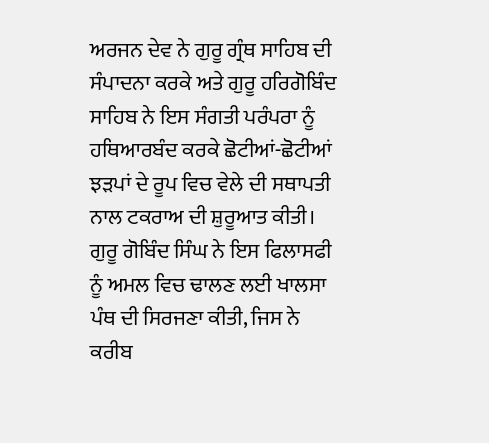ਅਰਜਨ ਦੇਵ ਨੇ ਗੁਰੂ ਗ੍ਰੰਥ ਸਾਹਿਬ ਦੀ ਸੰਪਾਦਨਾ ਕਰਕੇ ਅਤੇ ਗੁਰੂ ਹਰਿਗੋਬਿੰਦ ਸਾਹਿਬ ਨੇ ਇਸ ਸੰਗਤੀ ਪਰੰਪਰਾ ਨੂੰ ਹਥਿਆਰਬੰਦ ਕਰਕੇ ਛੋਟੀਆਂ-ਛੋਟੀਆਂ ਝੜਪਾਂ ਦੇ ਰੂਪ ਵਿਚ ਵੇਲੇ ਦੀ ਸਥਾਪਤੀ ਨਾਲ ਟਕਰਾਅ ਦੀ ਸ਼ੁਰੂਆਤ ਕੀਤੀ। ਗੁਰੂ ਗੋਬਿੰਦ ਸਿੰਘ ਨੇ ਇਸ ਫਿਲਾਸਫੀ ਨੂੰ ਅਮਲ ਵਿਚ ਢਾਲਣ ਲਈ ਖਾਲਸਾ ਪੰਥ ਦੀ ਸਿਰਜਣਾ ਕੀਤੀ, ਜਿਸ ਨੇ ਕਰੀਬ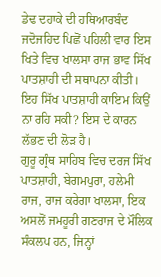ਡੇਢ ਦਹਾਕੇ ਦੀ ਹਥਿਆਰਬੰਦ ਜਦੋਜਹਿਦ ਪਿਛੋਂ ਪਹਿਲੀ ਵਾਰ ਇਸ ਖਿਤੇ ਵਿਚ ਖਾਲਸਾ ਰਾਜ ਭਾਵ ਸਿੱਖ ਪਾਤਸ਼ਾਹੀ ਦੀ ਸਥਾਪਨਾ ਕੀਤੀ। ਇਹ ਸਿੱਖ ਪਾਤਸ਼ਾਹੀ ਕਾਇਮ ਕਿਉਂ ਨਾ ਰਹਿ ਸਕੀ? ਇਸ ਦੇ ਕਾਰਨ ਲੱਭਣ ਦੀ ਲੋੜ ਹੈ।
ਗੁਰੂ ਗ੍ਰੰਥ ਸਾਹਿਬ ਵਿਚ ਦਰਜ ਸਿੱਖ ਪਾਤਸ਼ਾਹੀ, ਬੇਗਮਪੁਰਾ, ਹਲੇਮੀ ਰਾਜ, ਰਾਜ ਕਰੇਗਾ ਖਾਲਸਾ, ਇਕ ਅਸਲੋਂ ਜਮਹੂਰੀ ਗਣਰਾਜ ਦੇ ਮੌਲਿਕ ਸੰਕਲਪ ਹਨ, ਜਿਨ੍ਹਾਂ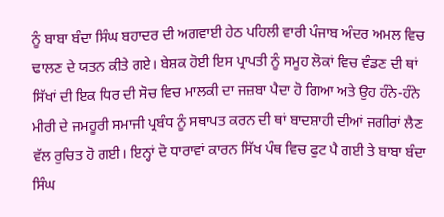ਨੂੰ ਬਾਬਾ ਬੰਦਾ ਸਿੰਘ ਬਹਾਦਰ ਦੀ ਅਗਵਾਈ ਹੇਠ ਪਹਿਲੀ ਵਾਰੀ ਪੰਜਾਬ ਅੰਦਰ ਅਮਲ ਵਿਚ ਢਾਲਣ ਦੇ ਯਤਨ ਕੀਤੇ ਗਏ। ਬੇਸ਼ਕ ਹੋਈ ਇਸ ਪ੍ਰਾਪਤੀ ਨੂੰ ਸਮੂਹ ਲੋਕਾਂ ਵਿਚ ਵੰਡਣ ਦੀ ਥਾਂ ਸਿੱਖਾਂ ਦੀ ਇਕ ਧਿਰ ਦੀ ਸੋਚ ਵਿਚ ਮਾਲਕੀ ਦਾ ਜਜ਼ਬਾ ਪੈਦਾ ਹੋ ਗਿਆ ਅਤੇ ਉਹ ਹੰਨੇ-ਹੰਨੇ ਮੀਰੀ ਦੇ ਜਮਹੂਰੀ ਸਮਾਜੀ ਪ੍ਰਬੰਧ ਨੂੰ ਸਥਾਪਤ ਕਰਨ ਦੀ ਥਾਂ ਬਾਦਸ਼ਾਹੀ ਦੀਆਂ ਜਗੀਰਾਂ ਲੈਣ ਵੱਲ ਰੁਚਿਤ ਹੋ ਗਈ। ਇਨ੍ਹਾਂ ਦੋ ਧਾਰਾਵਾਂ ਕਾਰਨ ਸਿੱਖ ਪੰਥ ਵਿਚ ਫੁਟ ਪੈ ਗਈ ਤੇ ਬਾਬਾ ਬੰਦਾ ਸਿੰਘ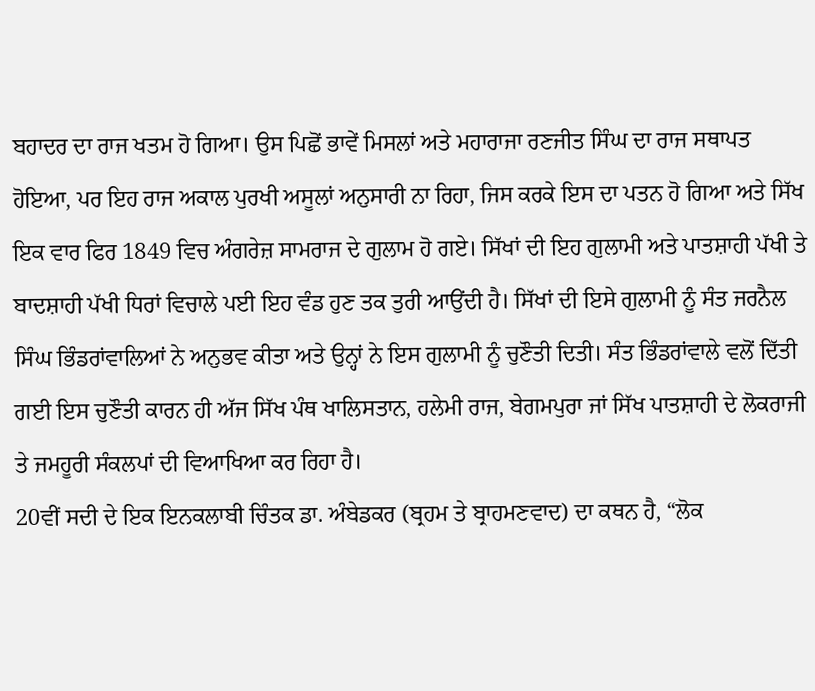ਬਹਾਦਰ ਦਾ ਰਾਜ ਖਤਮ ਹੋ ਗਿਆ। ਉਸ ਪਿਛੋਂ ਭਾਵੇਂ ਮਿਸਲਾਂ ਅਤੇ ਮਹਾਰਾਜਾ ਰਣਜੀਤ ਸਿੰਘ ਦਾ ਰਾਜ ਸਥਾਪਤ ਹੋਇਆ, ਪਰ ਇਹ ਰਾਜ ਅਕਾਲ ਪੁਰਖੀ ਅਸੂਲਾਂ ਅਨੁਸਾਰੀ ਨਾ ਰਿਹਾ, ਜਿਸ ਕਰਕੇ ਇਸ ਦਾ ਪਤਨ ਹੋ ਗਿਆ ਅਤੇ ਸਿੱਖ ਇਕ ਵਾਰ ਫਿਰ 1849 ਵਿਚ ਅੰਗਰੇਜ਼ ਸਾਮਰਾਜ ਦੇ ਗੁਲਾਮ ਹੋ ਗਏ। ਸਿੱਖਾਂ ਦੀ ਇਹ ਗੁਲਾਮੀ ਅਤੇ ਪਾਤਸ਼ਾਹੀ ਪੱਖੀ ਤੇ ਬਾਦਸ਼ਾਹੀ ਪੱਖੀ ਧਿਰਾਂ ਵਿਚਾਲੇ ਪਈ ਇਹ ਵੰਡ ਹੁਣ ਤਕ ਤੁਰੀ ਆਉਂਦੀ ਹੈ। ਸਿੱਖਾਂ ਦੀ ਇਸੇ ਗੁਲਾਮੀ ਨੂੰ ਸੰਤ ਜਰਨੈਲ ਸਿੰਘ ਭਿੰਡਰਾਂਵਾਲਿਆਂ ਨੇ ਅਨੁਭਵ ਕੀਤਾ ਅਤੇ ਉਨ੍ਹਾਂ ਨੇ ਇਸ ਗੁਲਾਮੀ ਨੂੰ ਚੁਣੌਤੀ ਦਿਤੀ। ਸੰਤ ਭਿੰਡਰਾਂਵਾਲੇ ਵਲੋਂ ਦਿੱਤੀ ਗਈ ਇਸ ਚੁਣੌਤੀ ਕਾਰਨ ਹੀ ਅੱਜ ਸਿੱਖ ਪੰਥ ਖਾਲਿਸਤਾਨ, ਹਲੇਮੀ ਰਾਜ, ਬੇਗਮਪੁਰਾ ਜਾਂ ਸਿੱਖ ਪਾਤਸ਼ਾਹੀ ਦੇ ਲੋਕਰਾਜੀ ਤੇ ਜਮਹੂਰੀ ਸੰਕਲਪਾਂ ਦੀ ਵਿਆਖਿਆ ਕਰ ਰਿਹਾ ਹੈ।
20ਵੀਂ ਸਦੀ ਦੇ ਇਕ ਇਨਕਲਾਬੀ ਚਿੰਤਕ ਡਾ. ਅੰਬੇਡਕਰ (ਬ੍ਰਹਮ ਤੇ ਬ੍ਰਾਹਮਣਵਾਦ) ਦਾ ਕਥਨ ਹੈ, “ਲੋਕ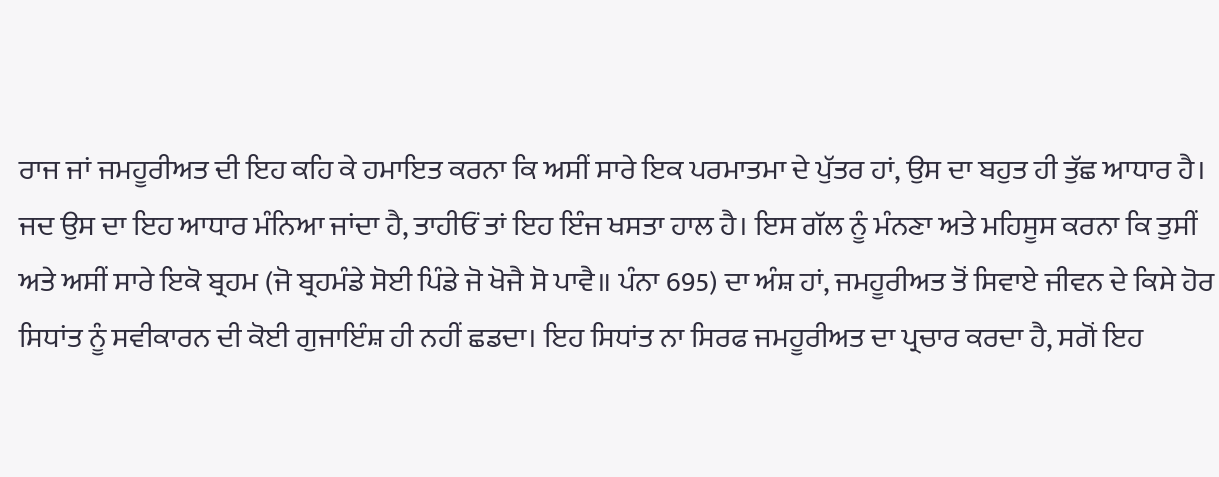ਰਾਜ ਜਾਂ ਜਮਹੂਰੀਅਤ ਦੀ ਇਹ ਕਹਿ ਕੇ ਹਮਾਇਤ ਕਰਨਾ ਕਿ ਅਸੀਂ ਸਾਰੇ ਇਕ ਪਰਮਾਤਮਾ ਦੇ ਪੁੱਤਰ ਹਾਂ, ਉਸ ਦਾ ਬਹੁਤ ਹੀ ਤੁੱਛ ਆਧਾਰ ਹੈ। ਜਦ ਉਸ ਦਾ ਇਹ ਆਧਾਰ ਮੰਨਿਆ ਜਾਂਦਾ ਹੈ, ਤਾਹੀਓਂ ਤਾਂ ਇਹ ਇੰਜ ਖਸਤਾ ਹਾਲ ਹੈ। ਇਸ ਗੱਲ ਨੂੰ ਮੰਨਣਾ ਅਤੇ ਮਹਿਸੂਸ ਕਰਨਾ ਕਿ ਤੁਸੀਂ ਅਤੇ ਅਸੀਂ ਸਾਰੇ ਇਕੋ ਬ੍ਰਹਮ (ਜੋ ਬ੍ਰਹਮੰਡੇ ਸੋਈ ਪਿੰਡੇ ਜੋ ਖੋਜੈ ਸੋ ਪਾਵੈ॥ ਪੰਨਾ 695) ਦਾ ਅੰਸ਼ ਹਾਂ, ਜਮਹੂਰੀਅਤ ਤੋਂ ਸਿਵਾਏ ਜੀਵਨ ਦੇ ਕਿਸੇ ਹੋਰ ਸਿਧਾਂਤ ਨੂੰ ਸਵੀਕਾਰਨ ਦੀ ਕੋਈ ਗੁਜਾਇੰਸ਼ ਹੀ ਨਹੀਂ ਛਡਦਾ। ਇਹ ਸਿਧਾਂਤ ਨਾ ਸਿਰਫ ਜਮਹੂਰੀਅਤ ਦਾ ਪ੍ਰਚਾਰ ਕਰਦਾ ਹੈ, ਸਗੋਂ ਇਹ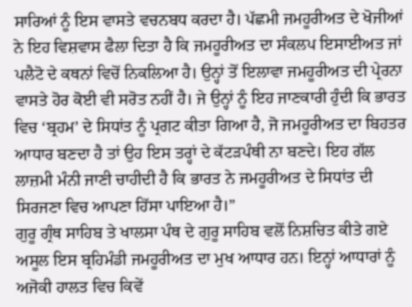ਸਾਰਿਆਂ ਨੂੰ ਇਸ ਵਾਸਤੇ ਵਚਨਬਧ ਕਰਦਾ ਹੈ। ਪੱਛਮੀ ਜਮਹੂਰੀਅਤ ਦੇ ਖੋਜੀਆਂ ਨੇ ਇਹ ਵਿਸ਼ਵਾਸ ਫੈਲਾ ਦਿਤਾ ਹੈ ਕਿ ਜਮਹੂਰੀਅਤ ਦਾ ਸੰਕਲਪ ਇਸਾਈਅਤ ਜਾਂ ਪਲੈਟੋ ਦੇ ਕਥਨਾਂ ਵਿਚੋਂ ਨਿਕਲਿਆ ਹੈ। ਉਨ੍ਹਾਂ ਤੋਂ ਇਲਾਵਾ ਜਮਹੂਰੀਅਤ ਦੀ ਪ੍ਰੇਰਨਾ ਵਾਸਤੇ ਹੋਰ ਕੋਈ ਵੀ ਸਰੋਤ ਨਹੀਂ ਹੈ। ਜੇ ਉਨ੍ਹਾਂ ਨੂੰ ਇਹ ਜਾਣਕਾਰੀ ਹੁੰਦੀ ਕਿ ਭਾਰਤ ਵਿਚ ‘ਬ੍ਰਹਮ’ ਦੇ ਸਿਧਾਂਤ ਨੂੰ ਪ੍ਰਗਟ ਕੀਤਾ ਗਿਆ ਹੈ, ਜੋ ਜਮਹੂਰੀਅਤ ਦਾ ਬਿਹਤਰ ਆਧਾਰ ਬਣਦਾ ਹੈ ਤਾਂ ਉਹ ਇਸ ਤਰ੍ਹਾਂ ਦੇ ਕੱਟੜਪੰਥੀ ਨਾ ਬਣਦੇ। ਇਹ ਗੱਲ ਲਾਜ਼ਮੀ ਮੰਨੀ ਜਾਣੀ ਚਾਹੀਦੀ ਹੈ ਕਿ ਭਾਰਤ ਨੇ ਜਮਹੂਰੀਅਤ ਦੇ ਸਿਧਾਂਤ ਦੀ ਸਿਰਜਣਾ ਵਿਚ ਆਪਣਾ ਹਿੱਸਾ ਪਾਇਆ ਹੈ।”
ਗੁਰੂ ਗ੍ਰੰਥ ਸਾਹਿਬ ਤੇ ਖਾਲਸਾ ਪੰਥ ਦੇ ਗੁਰੂ ਸਾਹਿਬ ਵਲੋਂ ਨਿਸ਼ਚਿਤ ਕੀਤੇ ਗਏ ਅਸੂਲ ਇਸ ਬ੍ਰਹਿਮੰਡੀ ਜਮਹੂਰੀਅਤ ਦਾ ਮੁਖ ਆਧਾਰ ਹਨ। ਇਨ੍ਹਾਂ ਆਧਾਰਾਂ ਨੂੰ ਅਜੋਕੀ ਹਾਲਤ ਵਿਚ ਕਿਵੇਂ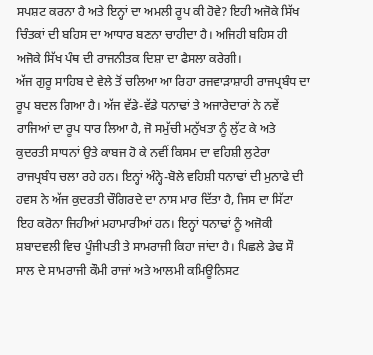ਸਪਸ਼ਟ ਕਰਨਾ ਹੈ ਅਤੇ ਇਨ੍ਹਾਂ ਦਾ ਅਮਲੀ ਰੂਪ ਕੀ ਹੋਵੇ? ਇਹੀ ਅਜੋਕੇ ਸਿੱਖ ਚਿੰਤਕਾਂ ਦੀ ਬਹਿਸ ਦਾ ਆਧਾਰ ਬਣਨਾ ਚਾਹੀਦਾ ਹੈ। ਅਜਿਹੀ ਬਹਿਸ ਹੀ ਅਜੋਕੇ ਸਿੱਖ ਪੰਥ ਦੀ ਰਾਜਨੀਤਕ ਦਿਸ਼ਾ ਦਾ ਫੈਸਲਾ ਕਰੇਗੀ।
ਅੱਜ ਗੁਰੂ ਸਾਹਿਬ ਦੇ ਵੇਲੇ ਤੋਂ ਚਲਿਆ ਆ ਰਿਹਾ ਰਜਵਾੜਾਸ਼ਾਹੀ ਰਾਜਪ੍ਰਬੰਧ ਦਾ ਰੂਪ ਬਦਲ ਗਿਆ ਹੈ। ਅੱਜ ਵੱਡੇ-ਵੱਡੇ ਧਨਾਢਾਂ ਤੇ ਅਜਾਰੇਦਾਰਾਂ ਨੇ ਨਵੇਂ ਰਾਜਿਆਂ ਦਾ ਰੂਪ ਧਾਰ ਲਿਆ ਹੈ, ਜੋ ਸਮੁੱਚੀ ਮਨੁੱਖਤਾ ਨੂੰ ਲੁੱਟ ਕੇ ਅਤੇ ਕੁਦਰਤੀ ਸਾਧਨਾਂ ਉਤੇ ਕਾਬਜ ਹੋ ਕੇ ਨਵੀਂ ਕਿਸਮ ਦਾ ਵਹਿਸ਼ੀ ਲੁਟੇਰਾ ਰਾਜਪ੍ਰਬੰਧ ਚਲਾ ਰਹੇ ਹਨ। ਇਨ੍ਹਾਂ ਅੰਨ੍ਹੇ-ਬੋਲੇ ਵਹਿਸ਼ੀ ਧਨਾਢਾਂ ਦੀ ਮੁਨਾਫੇ ਦੀ ਹਵਸ ਨੇ ਅੱਜ ਕੁਦਰਤੀ ਚੌਗਿਰਦੇ ਦਾ ਨਾਸ ਮਾਰ ਦਿੱਤਾ ਹੈ, ਜਿਸ ਦਾ ਸਿੱਟਾ ਇਹ ਕਰੋਨਾ ਜਿਹੀਆਂ ਮਹਾਮਾਰੀਆਂ ਹਨ। ਇਨ੍ਹਾਂ ਧਨਾਢਾਂ ਨੂੰ ਅਜੋਕੀ ਸ਼ਬਾਦਵਲੀ ਵਿਚ ਪੂੰਜੀਪਤੀ ਤੇ ਸਾਮਰਾਜੀ ਕਿਹਾ ਜਾਂਦਾ ਹੈ। ਪਿਛਲੇ ਡੇਢ ਸੌ ਸਾਲ ਦੇ ਸਾਮਰਾਜੀ ਕੌਮੀ ਰਾਜਾਂ ਅਤੇ ਆਲਮੀ ਕਮਿਊਨਿਸਟ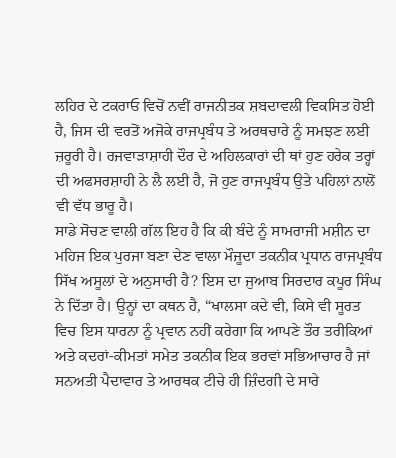ਲਹਿਰ ਦੇ ਟਕਰਾਓ ਵਿਚੋਂ ਨਵੀਂ ਰਾਜਨੀਤਕ ਸ਼ਬਦਾਵਲੀ ਵਿਕਸਿਤ ਹੋਈ ਹੈ, ਜਿਸ ਦੀ ਵਰਤੋਂ ਅਜੋਕੇ ਰਾਜਪ੍ਰਬੰਧ ਤੇ ਅਰਥਚਾਰੇ ਨੂੰ ਸਮਝਣ ਲਈ ਜ਼ਰੂਰੀ ਹੈ। ਰਜਵਾੜਾਸ਼ਾਹੀ ਦੌਰ ਦੇ ਅਹਿਲਕਾਰਾਂ ਦੀ ਥਾਂ ਹੁਣ ਹਰੇਕ ਤਰ੍ਹਾਂ ਦੀ ਅਫਸਰਸ਼ਾਹੀ ਨੇ ਲੈ ਲਈ ਹੈ, ਜੋ ਹੁਣ ਰਾਜਪ੍ਰਬੰਧ ਉਤੇ ਪਹਿਲਾਂ ਨਾਲੋਂ ਵੀ ਵੱਧ ਭਾਰੂ ਹੈ।
ਸਾਡੇ ਸੋਚਣ ਵਾਲੀ ਗੱਲ ਇਹ ਹੈ ਕਿ ਕੀ ਬੰਦੇ ਨੂੰ ਸਾਮਰਾਜੀ ਮਸ਼ੀਨ ਦਾ ਮਹਿਜ ਇਕ ਪੁਰਜਾ ਬਣਾ ਦੇਣ ਵਾਲਾ ਮੌਜੂਦਾ ਤਕਨੀਕ ਪ੍ਰਧਾਨ ਰਾਜਪ੍ਰਬੰਧ ਸਿੱਖ ਅਸੂਲਾਂ ਦੇ ਅਨੁਸਾਰੀ ਹੈ? ਇਸ ਦਾ ਜੁਆਬ ਸਿਰਦਾਰ ਕਪੂਰ ਸਿੰਘ ਨੇ ਦਿੱਤਾ ਹੈ। ਉਨ੍ਹਾਂ ਦਾ ਕਥਨ ਹੈ, “ਖਾਲਸਾ ਕਦੇ ਵੀ, ਕਿਸੇ ਵੀ ਸੂਰਤ ਵਿਚ ਇਸ ਧਾਰਨਾ ਨੂੰ ਪ੍ਰਵਾਨ ਨਹੀਂ ਕਰੇਗਾ ਕਿ ਆਪਣੇ ਤੌਰ ਤਰੀਕਿਆਂ ਅਤੇ ਕਦਰਾਂ-ਕੀਮਤਾਂ ਸਮੇਤ ਤਕਨੀਕ ਇਕ ਭਰਵਾਂ ਸਭਿਆਚਾਰ ਹੈ ਜਾਂ ਸਨਅਤੀ ਪੈਦਾਵਾਰ ਤੇ ਆਰਥਕ ਟੀਚੇ ਹੀ ਜ਼ਿੰਦਗੀ ਦੇ ਸਾਰੇ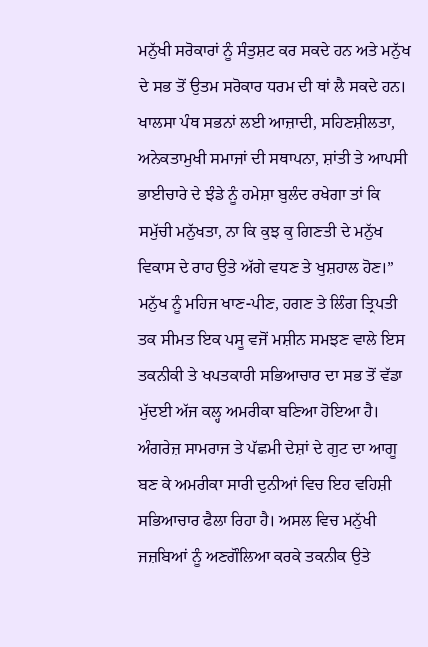ਮਨੁੱਖੀ ਸਰੋਕਾਰਾਂ ਨੂੰ ਸੰਤੁਸ਼ਟ ਕਰ ਸਕਦੇ ਹਨ ਅਤੇ ਮਨੁੱਖ ਦੇ ਸਭ ਤੋਂ ਉਤਮ ਸਰੋਕਾਰ ਧਰਮ ਦੀ ਥਾਂ ਲੈ ਸਕਦੇ ਹਨ। ਖਾਲਸਾ ਪੰਥ ਸਭਨਾਂ ਲਈ ਆਜ਼ਾਦੀ, ਸਹਿਣਸ਼ੀਲਤਾ, ਅਨੇਕਤਾਮੁਖੀ ਸਮਾਜਾਂ ਦੀ ਸਥਾਪਨਾ, ਸ਼ਾਂਤੀ ਤੇ ਆਪਸੀ ਭਾਈਚਾਰੇ ਦੇ ਝੰਡੇ ਨੂੰ ਹਮੇਸ਼ਾ ਬੁਲੰਦ ਰਖੇਗਾ ਤਾਂ ਕਿ ਸਮੁੱਚੀ ਮਨੁੱਖਤਾ, ਨਾ ਕਿ ਕੁਝ ਕੁ ਗਿਣਤੀ ਦੇ ਮਨੁੱਖ ਵਿਕਾਸ ਦੇ ਰਾਹ ਉਤੇ ਅੱਗੇ ਵਧਣ ਤੇ ਖੁਸ਼ਹਾਲ ਹੋਣ।”
ਮਨੁੱਖ ਨੂੰ ਮਹਿਜ ਖਾਣ-ਪੀਣ, ਹਗਣ ਤੇ ਲਿੰਗ ਤ੍ਰਿਪਤੀ ਤਕ ਸੀਮਤ ਇਕ ਪਸੂ ਵਜੋਂ ਮਸ਼ੀਨ ਸਮਝਣ ਵਾਲੇ ਇਸ ਤਕਨੀਕੀ ਤੇ ਖਪਤਕਾਰੀ ਸਭਿਆਚਾਰ ਦਾ ਸਭ ਤੋਂ ਵੱਡਾ ਮੁੱਦਈ ਅੱਜ ਕਲ੍ਹ ਅਮਰੀਕਾ ਬਣਿਆ ਹੋਇਆ ਹੈ। ਅੰਗਰੇਜ਼ ਸਾਮਰਾਜ ਤੇ ਪੱਛਮੀ ਦੇਸ਼ਾਂ ਦੇ ਗੁਟ ਦਾ ਆਗੂ ਬਣ ਕੇ ਅਮਰੀਕਾ ਸਾਰੀ ਦੁਨੀਆਂ ਵਿਚ ਇਹ ਵਹਿਸ਼ੀ ਸਭਿਆਚਾਰ ਫੈਲਾ ਰਿਹਾ ਹੈ। ਅਸਲ ਵਿਚ ਮਨੁੱਖੀ ਜਜ਼ਬਿਆਂ ਨੂੰ ਅਣਗੌਲਿਆ ਕਰਕੇ ਤਕਨੀਕ ਉਤੇ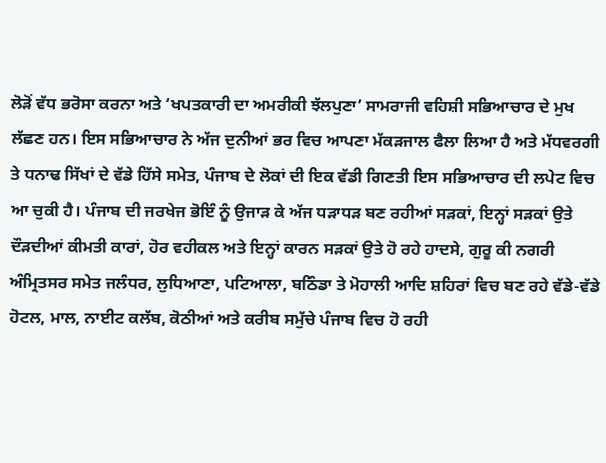ਲੋੜੋਂ ਵੱਧ ਭਰੋਸਾ ਕਰਨਾ ਅਤੇ ‘ਖਪਤਕਾਰੀ ਦਾ ਅਮਰੀਕੀ ਝੱਲਪੁਣਾ’ ਸਾਮਰਾਜੀ ਵਹਿਸ਼ੀ ਸਭਿਆਚਾਰ ਦੇ ਮੁਖ ਲੱਛਣ ਹਨ। ਇਸ ਸਭਿਆਚਾਰ ਨੇ ਅੱਜ ਦੁਨੀਆਂ ਭਰ ਵਿਚ ਆਪਣਾ ਮੱਕੜਜਾਲ ਫੈਲਾ ਲਿਆ ਹੈ ਅਤੇ ਮੱਧਵਰਗੀ ਤੇ ਧਨਾਢ ਸਿੱਖਾਂ ਦੇ ਵੱਡੇ ਹਿੱਸੇ ਸਮੇਤ, ਪੰਜਾਬ ਦੇ ਲੋਕਾਂ ਦੀ ਇਕ ਵੱਡੀ ਗਿਣਤੀ ਇਸ ਸਭਿਆਚਾਰ ਦੀ ਲਪੇਟ ਵਿਚ ਆ ਚੁਕੀ ਹੈ। ਪੰਜਾਬ ਦੀ ਜਰਖੇਜ ਭੋਇੰ ਨੂੰ ਉਜਾੜ ਕੇ ਅੱਜ ਧੜਾਧੜ ਬਣ ਰਹੀਆਂ ਸੜਕਾਂ, ਇਨ੍ਹਾਂ ਸੜਕਾਂ ਉਤੇ ਦੌੜਦੀਆਂ ਕੀਮਤੀ ਕਾਰਾਂ, ਹੋਰ ਵਹੀਕਲ ਅਤੇ ਇਨ੍ਹਾਂ ਕਾਰਨ ਸੜਕਾਂ ਉਤੇ ਹੋ ਰਹੇ ਹਾਦਸੇ, ਗੁਰੂ ਕੀ ਨਗਰੀ ਅੰਮ੍ਰਿਤਸਰ ਸਮੇਤ ਜਲੰਧਰ, ਲੁਧਿਆਣਾ, ਪਟਿਆਲਾ, ਬਠਿੰਡਾ ਤੇ ਮੋਹਾਲੀ ਆਦਿ ਸ਼ਹਿਰਾਂ ਵਿਚ ਬਣ ਰਹੇ ਵੱਡੇ-ਵੱਡੇ ਹੋਟਲ, ਮਾਲ, ਨਾਈਟ ਕਲੱਬ, ਕੋਠੀਆਂ ਅਤੇ ਕਰੀਬ ਸਮੁੱਚੇ ਪੰਜਾਬ ਵਿਚ ਹੋ ਰਹੀ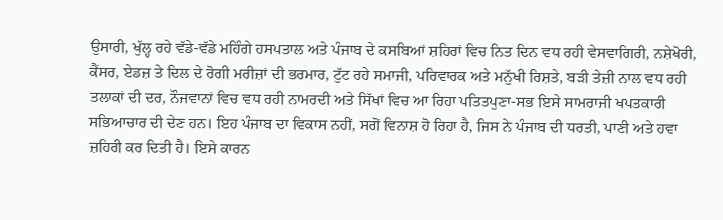ਉਸਾਰੀ, ਖੁੱਲ੍ਹ ਰਹੇ ਵੱਡੇ-ਵੱਡੇ ਮਹਿੰਗੇ ਹਸਪਤਾਲ ਅਤੇ ਪੰਜਾਬ ਦੇ ਕਸਬਿਆਂ ਸ਼ਹਿਰਾਂ ਵਿਚ ਨਿਤ ਦਿਨ ਵਧ ਰਹੀ ਵੇਸਵਾਗਿਰੀ, ਨਸ਼ੇਖੋਰੀ, ਕੈਂਸਰ, ਏਡਜ਼ ਤੇ ਦਿਲ ਦੇ ਰੋਗੀ ਮਰੀਜ਼ਾਂ ਦੀ ਭਰਮਾਰ, ਟੁੱਟ ਰਹੇ ਸਮਾਜੀ, ਪਰਿਵਾਰਕ ਅਤੇ ਮਨੁੱਖੀ ਰਿਸ਼ਤੇ, ਬੜੀ ਤੇਜ਼ੀ ਨਾਲ ਵਧ ਰਹੀ ਤਲਾਕਾਂ ਦੀ ਦਰ, ਨੌਜਵਾਨਾਂ ਵਿਚ ਵਧ ਰਹੀ ਨਾਮਰਦੀ ਅਤੇ ਸਿੱਖਾਂ ਵਿਚ ਆ ਰਿਹਾ ਪਤਿਤਪੁਣਾ-ਸਭ ਇਸੇ ਸਾਮਰਾਜੀ ਖਪਤਕਾਰੀ ਸਭਿਆਚਾਰ ਦੀ ਦੇਣ ਹਨ। ਇਹ ਪੰਜਾਬ ਦਾ ਵਿਕਾਸ ਨਹੀਂ, ਸਗੋਂ ਵਿਨਾਸ਼ ਹੋ ਰਿਹਾ ਹੈ, ਜਿਸ ਨੇ ਪੰਜਾਬ ਦੀ ਧਰਤੀ, ਪਾਣੀ ਅਤੇ ਹਵਾ ਜ਼ਹਿਰੀ ਕਰ ਦਿਤੀ ਹੈ। ਇਸੇ ਕਾਰਨ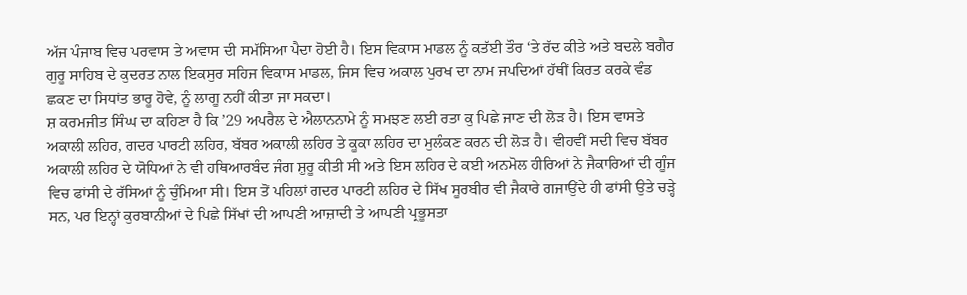ਅੱਜ ਪੰਜਾਬ ਵਿਚ ਪਰਵਾਸ ਤੇ ਅਵਾਸ ਦੀ ਸਮੱਸਿਆ ਪੈਦਾ ਹੋਈ ਹੈ। ਇਸ ਵਿਕਾਸ ਮਾਡਲ ਨੂੰ ਕਤੱਈ ਤੌਰ ‘ਤੇ ਰੱਦ ਕੀਤੇ ਅਤੇ ਬਦਲੇ ਬਗੈਰ ਗੁਰੂ ਸਾਹਿਬ ਦੇ ਕੁਦਰਤ ਨਾਲ ਇਕਸੁਰ ਸਹਿਜ ਵਿਕਾਸ ਮਾਡਲ, ਜਿਸ ਵਿਚ ਅਕਾਲ ਪੁਰਖ ਦਾ ਨਾਮ ਜਪਦਿਆਂ ਹੱਥੀਂ ਕਿਰਤ ਕਰਕੇ ਵੰਡ ਛਕਣ ਦਾ ਸਿਧਾਂਤ ਭਾਰੂ ਹੋਵੇ, ਨੂੰ ਲਾਗੂ ਨਹੀਂ ਕੀਤਾ ਜਾ ਸਕਦਾ।
ਸ਼ ਕਰਮਜੀਤ ਸਿੰਘ ਦਾ ਕਹਿਣਾ ਹੈ ਕਿ ’29 ਅਪਰੈਲ ਦੇ ਐਲਾਨਨਾਮੇ ਨੂੰ ਸਮਝਣ ਲਈ ਰਤਾ ਕੁ ਪਿਛੇ ਜਾਣ ਦੀ ਲੋੜ ਹੈ। ਇਸ ਵਾਸਤੇ ਅਕਾਲੀ ਲਹਿਰ, ਗਦਰ ਪਾਰਟੀ ਲਹਿਰ, ਬੱਬਰ ਅਕਾਲੀ ਲਹਿਰ ਤੇ ਕੂਕਾ ਲਹਿਰ ਦਾ ਮੁਲੰਕਣ ਕਰਨ ਦੀ ਲੋੜ ਹੈ। ਵੀਹਵੀਂ ਸਦੀ ਵਿਚ ਬੱਬਰ ਅਕਾਲੀ ਲਹਿਰ ਦੇ ਯੋਧਿਆਂ ਨੇ ਵੀ ਹਥਿਆਰਬੰਦ ਜੰਗ ਸ਼ੁਰੂ ਕੀਤੀ ਸੀ ਅਤੇ ਇਸ ਲਹਿਰ ਦੇ ਕਈ ਅਨਮੋਲ ਹੀਰਿਆਂ ਨੇ ਜੈਕਾਰਿਆਂ ਦੀ ਗੂੰਜ ਵਿਚ ਫਾਂਸੀ ਦੇ ਰੱਸਿਆਂ ਨੂੰ ਚੁੰਮਿਆ ਸੀ। ਇਸ ਤੋਂ ਪਹਿਲਾਂ ਗਦਰ ਪਾਰਟੀ ਲਹਿਰ ਦੇ ਸਿੱਖ ਸੂਰਬੀਰ ਵੀ ਜੈਕਾਰੇ ਗਜਾਉਂਦੇ ਹੀ ਫਾਂਸੀ ਉਤੇ ਚੜ੍ਹੇ ਸਨ, ਪਰ ਇਨ੍ਹਾਂ ਕੁਰਬਾਨੀਆਂ ਦੇ ਪਿਛੇ ਸਿੱਖਾਂ ਦੀ ਆਪਣੀ ਆਜ਼ਾਦੀ ਤੇ ਆਪਣੀ ਪ੍ਰਭੂਸਤਾ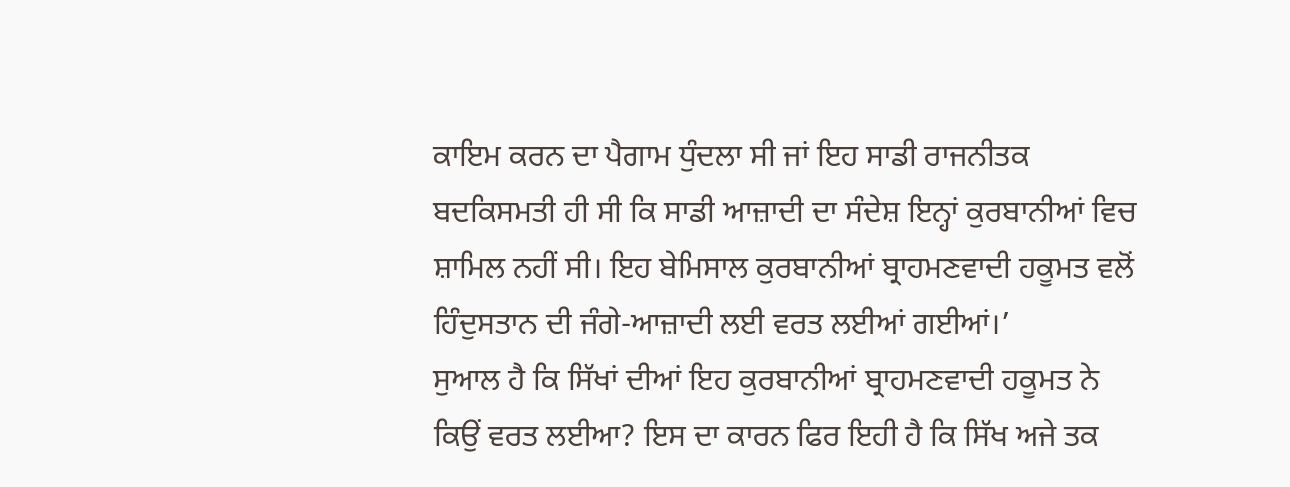ਕਾਇਮ ਕਰਨ ਦਾ ਪੈਗਾਮ ਧੁੰਦਲਾ ਸੀ ਜਾਂ ਇਹ ਸਾਡੀ ਰਾਜਨੀਤਕ ਬਦਕਿਸਮਤੀ ਹੀ ਸੀ ਕਿ ਸਾਡੀ ਆਜ਼ਾਦੀ ਦਾ ਸੰਦੇਸ਼ ਇਨ੍ਹਾਂ ਕੁਰਬਾਨੀਆਂ ਵਿਚ ਸ਼ਾਮਿਲ ਨਹੀਂ ਸੀ। ਇਹ ਬੇਮਿਸਾਲ ਕੁਰਬਾਨੀਆਂ ਬ੍ਰਾਹਮਣਵਾਦੀ ਹਕੂਮਤ ਵਲੋਂ ਹਿੰਦੁਸਤਾਨ ਦੀ ਜੰਗੇ-ਆਜ਼ਾਦੀ ਲਈ ਵਰਤ ਲਈਆਂ ਗਈਆਂ।’
ਸੁਆਲ ਹੈ ਕਿ ਸਿੱਖਾਂ ਦੀਆਂ ਇਹ ਕੁਰਬਾਨੀਆਂ ਬ੍ਰਾਹਮਣਵਾਦੀ ਹਕੂਮਤ ਨੇ ਕਿਉਂ ਵਰਤ ਲਈਆ? ਇਸ ਦਾ ਕਾਰਨ ਫਿਰ ਇਹੀ ਹੈ ਕਿ ਸਿੱਖ ਅਜੇ ਤਕ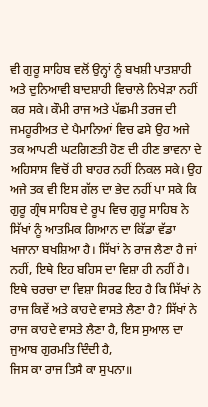ਵੀ ਗੁਰੂ ਸਾਹਿਬ ਵਲੋਂ ਉਨ੍ਹਾਂ ਨੂੰ ਬਖਸ਼ੀ ਪਾਤਸ਼ਾਹੀ ਅਤੇ ਦੁਨਿਆਵੀ ਬਾਦਸ਼ਾਹੀ ਵਿਚਾਲੇ ਨਿਖੇੜਾ ਨਹੀਂ ਕਰ ਸਕੇ। ਕੌਮੀ ਰਾਜ ਅਤੇ ਪੱਛਮੀ ਤਰਜ ਦੀ ਜਮਹੂਰੀਅਤ ਦੇ ਪੈਮਾਨਿਆਂ ਵਿਚ ਫਸੇ ਉਹ ਅਜੇ ਤਕ ਆਪਣੀ ਘਟਗਿਣਤੀ ਹੋਣ ਦੀ ਹੀਣ ਭਾਵਨਾ ਦੇ ਅਹਿਸਾਸ ਵਿਚੋਂ ਹੀ ਬਾਹਰ ਨਹੀਂ ਨਿਕਲ ਸਕੇ। ਉਹ ਅਜੇ ਤਕ ਵੀ ਇਸ ਗੱਲ ਦਾ ਭੇਦ ਨਹੀਂ ਪਾ ਸਕੇ ਕਿ ਗੁਰੂ ਗ੍ਰੰਥ ਸਾਹਿਬ ਦੇ ਰੂਪ ਵਿਚ ਗੁਰੂ ਸਾਹਿਬ ਨੇ ਸਿੱਖਾਂ ਨੂੰ ਆਤਮਿਕ ਗਿਆਨ ਦਾ ਕਿੱਡਾ ਵੱਡਾ ਖਜਾਨਾ ਬਖਸ਼ਿਆ ਹੈ। ਸਿੱਖਾਂ ਨੇ ਰਾਜ ਲੈਣਾ ਹੈ ਜਾਂ ਨਹੀਂ, ਇਥੇ ਇਹ ਬਹਿਸ ਦਾ ਵਿਸ਼ਾ ਹੀ ਨਹੀਂ ਹੈ। ਇਥੇ ਚਰਚਾ ਦਾ ਵਿਸ਼ਾ ਸਿਰਫ ਇਹ ਹੈ ਕਿ ਸਿੱਖਾਂ ਨੇ ਰਾਜ ਕਿਵੇਂ ਅਤੇ ਕਾਹਦੇ ਵਾਸਤੇ ਲੈਣਾ ਹੈ? ਸਿੱਖਾਂ ਨੇ ਰਾਜ ਕਾਹਦੇ ਵਾਸਤੇ ਲੈਣਾ ਹੈ, ਇਸ ਸੁਆਲ ਦਾ ਜੁਆਬ ਗੁਰਮਤਿ ਦਿੰਦੀ ਹੈ,
ਜਿਸ ਕਾ ਰਾਜ ਤਿਸੈ ਕਾ ਸੁਪਨਾ॥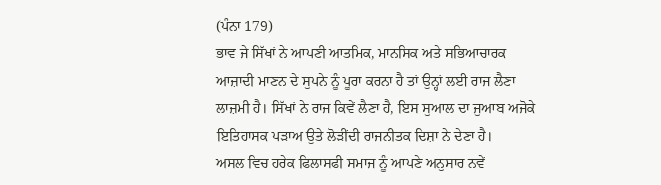(ਪੰਨਾ 179)
ਭਾਵ ਜੇ ਸਿੱਖਾਂ ਨੇ ਆਪਣੀ ਆਤਮਿਕ, ਮਾਨਸਿਕ ਅਤੇ ਸਭਿਆਚਾਰਕ ਆਜ਼ਾਦੀ ਮਾਣਨ ਦੇ ਸੁਪਨੇ ਨੂੰ ਪੂਰਾ ਕਰਨਾ ਹੈ ਤਾਂ ਉਨ੍ਹਾਂ ਲਈ ਰਾਜ ਲੈਣਾ ਲਾਜ਼ਮੀ ਹੈ। ਸਿੱਖਾਂ ਨੇ ਰਾਜ ਕਿਵੇਂ ਲੈਣਾ ਹੈ, ਇਸ ਸੁਆਲ ਦਾ ਜੁਆਬ ਅਜੋਕੇ ਇਤਿਹਾਸਕ ਪੜਾਅ ਉਤੇ ਲੋੜੀਂਦੀ ਰਾਜਨੀਤਕ ਦਿਸ਼ਾ ਨੇ ਦੇਣਾ ਹੈ।
ਅਸਲ ਵਿਚ ਹਰੇਕ ਫਿਲਾਸਫੀ ਸਮਾਜ ਨੂੰ ਆਪਣੇ ਅਨੁਸਾਰ ਨਵੇਂ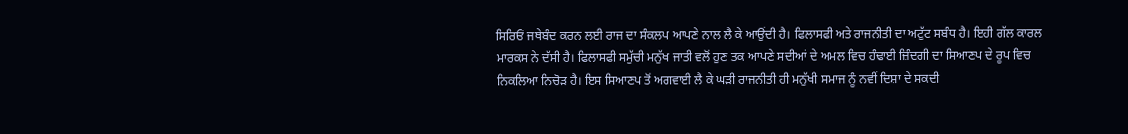ਸਿਰਿਓਂ ਜਥੇਬੰਦ ਕਰਨ ਲਈ ਰਾਜ ਦਾ ਸੰਕਲਪ ਆਪਣੇ ਨਾਲ ਲੈ ਕੇ ਆਉਂਦੀ ਹੈ। ਫਿਲਾਸਫੀ ਅਤੇ ਰਾਜਨੀਤੀ ਦਾ ਅਟੁੱਟ ਸਬੰਧ ਹੈ। ਇਹੀ ਗੱਲ ਕਾਰਲ ਮਾਰਕਸ ਨੇ ਦੱਸੀ ਹੈ। ਫਿਲਾਸਫੀ ਸਮੁੱਚੀ ਮਨੁੱਖ ਜਾਤੀ ਵਲੋਂ ਹੁਣ ਤਕ ਆਪਣੇ ਸਦੀਆਂ ਦੇ ਅਮਲ ਵਿਚ ਹੰਢਾਈ ਜ਼ਿੰਦਗੀ ਦਾ ਸਿਆਣਪ ਦੇ ਰੂਪ ਵਿਚ ਨਿਕਲਿਆ ਨਿਚੋੜ ਹੈ। ਇਸ ਸਿਆਣਪ ਤੋਂ ਅਗਵਾਈ ਲੈ ਕੇ ਘੜੀ ਰਾਜਨੀਤੀ ਹੀ ਮਨੁੱਖੀ ਸਮਾਜ ਨੂੰ ਨਵੀਂ ਦਿਸ਼ਾ ਦੇ ਸਕਦੀ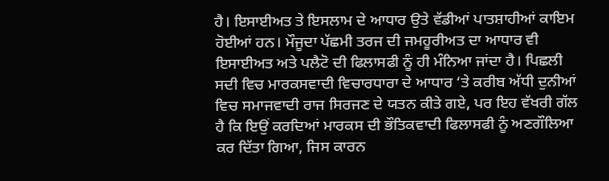ਹੈ। ਇਸਾਈਅਤ ਤੇ ਇਸਲਾਮ ਦੇ ਆਧਾਰ ਉਤੇ ਵੱਡੀਆਂ ਪਾਤਸ਼ਾਹੀਆਂ ਕਾਇਮ ਹੋਈਆਂ ਹਨ। ਮੌਜੂਦਾ ਪੱਛਮੀ ਤਰਜ ਦੀ ਜਮਹੂਰੀਅਤ ਦਾ ਆਧਾਰ ਵੀ ਇਸਾਈਅਤ ਅਤੇ ਪਲੈਟੋ ਦੀ ਫਿਲਾਸਫੀ ਨੂੰ ਹੀ ਮੰਨਿਆ ਜਾਂਦਾ ਹੈ। ਪਿਛਲੀ ਸਦੀ ਵਿਚ ਮਾਰਕਸਵਾਦੀ ਵਿਚਾਰਧਾਰਾ ਦੇ ਆਧਾਰ ‘ਤੇ ਕਰੀਬ ਅੱਧੀ ਦੁਨੀਆਂ ਵਿਚ ਸਮਾਜਵਾਦੀ ਰਾਜ ਸਿਰਜਣ ਦੇ ਯਤਨ ਕੀਤੇ ਗਏ, ਪਰ ਇਹ ਵੱਖਰੀ ਗੱਲ ਹੈ ਕਿ ਇਉਂ ਕਰਦਿਆਂ ਮਾਰਕਸ ਦੀ ਭੌਤਿਕਵਾਦੀ ਫਿਲਾਸਫੀ ਨੂੰ ਅਣਗੌਲਿਆ ਕਰ ਦਿੱਤਾ ਗਿਆ, ਜਿਸ ਕਾਰਨ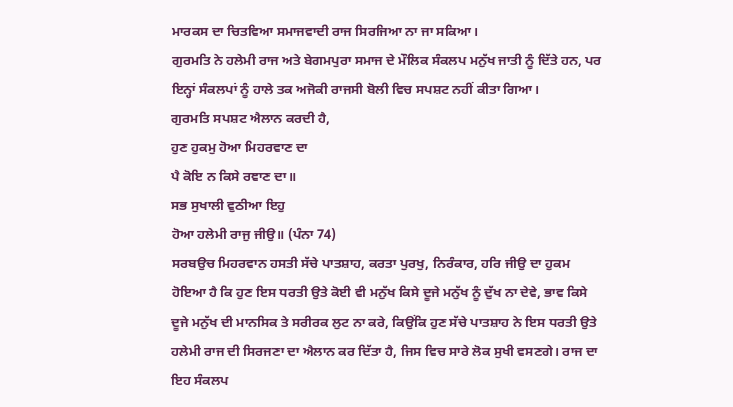ਮਾਰਕਸ ਦਾ ਚਿਤਵਿਆ ਸਮਾਜਵਾਦੀ ਰਾਜ ਸਿਰਜਿਆ ਨਾ ਜਾ ਸਕਿਆ।
ਗੁਰਮਤਿ ਨੇ ਹਲੇਮੀ ਰਾਜ ਅਤੇ ਬੇਗਮਪੁਰਾ ਸਮਾਜ ਦੇ ਮੌਲਿਕ ਸੰਕਲਪ ਮਨੁੱਖ ਜਾਤੀ ਨੂੰ ਦਿੱਤੇ ਹਨ, ਪਰ ਇਨ੍ਹਾਂ ਸੰਕਲਪਾਂ ਨੂੰ ਹਾਲੇ ਤਕ ਅਜੋਕੀ ਰਾਜਸੀ ਬੋਲੀ ਵਿਚ ਸਪਸ਼ਟ ਨਹੀਂ ਕੀਤਾ ਗਿਆ।
ਗੁਰਮਤਿ ਸਪਸ਼ਟ ਐਲਾਨ ਕਰਦੀ ਹੈ,
ਹੁਣ ਹੁਕਮੁ ਹੋਆ ਮਿਹਰਵਾਣ ਦਾ
ਪੈ ਕੋਇ ਨ ਕਿਸੇ ਰਞਾਣ ਦਾ॥
ਸਭ ਸੁਖਾਲੀ ਵੁਠੀਆ ਇਹੁ
ਹੋਆ ਹਲੇਮੀ ਰਾਜੁ ਜੀਉ॥ (ਪੰਨਾ 74)
ਸਰਬਉਚ ਮਿਹਰਵਾਨ ਹਸਤੀ ਸੱਚੇ ਪਾਤਸ਼ਾਹ, ਕਰਤਾ ਪੁਰਖੁ, ਨਿਰੰਕਾਰ, ਹਰਿ ਜੀਉ ਦਾ ਹੁਕਮ ਹੋਇਆ ਹੈ ਕਿ ਹੁਣ ਇਸ ਧਰਤੀ ਉਤੇ ਕੋਈ ਵੀ ਮਨੁੱਖ ਕਿਸੇ ਦੂਜੇ ਮਨੁੱਖ ਨੂੰ ਦੁੱਖ ਨਾ ਦੇਵੇ, ਭਾਵ ਕਿਸੇ ਦੂਜੇ ਮਨੁੱਖ ਦੀ ਮਾਨਸਿਕ ਤੇ ਸਰੀਰਕ ਲੁਟ ਨਾ ਕਰੇ, ਕਿਉਂਕਿ ਹੁਣ ਸੱਚੇ ਪਾਤਸ਼ਾਹ ਨੇ ਇਸ ਧਰਤੀ ਉਤੇ ਹਲੇਮੀ ਰਾਜ ਦੀ ਸਿਰਜਣਾ ਦਾ ਐਲਾਨ ਕਰ ਦਿੱਤਾ ਹੈ, ਜਿਸ ਵਿਚ ਸਾਰੇ ਲੋਕ ਸੁਖੀ ਵਸਣਗੇ। ਰਾਜ ਦਾ ਇਹ ਸੰਕਲਪ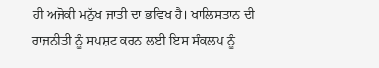ਹੀ ਅਜੋਕੀ ਮਨੁੱਖ ਜਾਤੀ ਦਾ ਭਵਿਖ ਹੈ। ਖਾਲਿਸਤਾਨ ਦੀ ਰਾਜਨੀਤੀ ਨੂੰ ਸਪਸ਼ਟ ਕਰਨ ਲਈ ਇਸ ਸੰਕਲਪ ਨੂੰ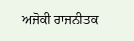ਅਜੋਕੀ ਰਾਜਨੀਤਕ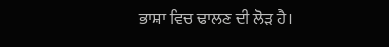ਭਾਸ਼ਾ ਵਿਚ ਢਾਲਣ ਦੀ ਲੋੜ ਹੈ।